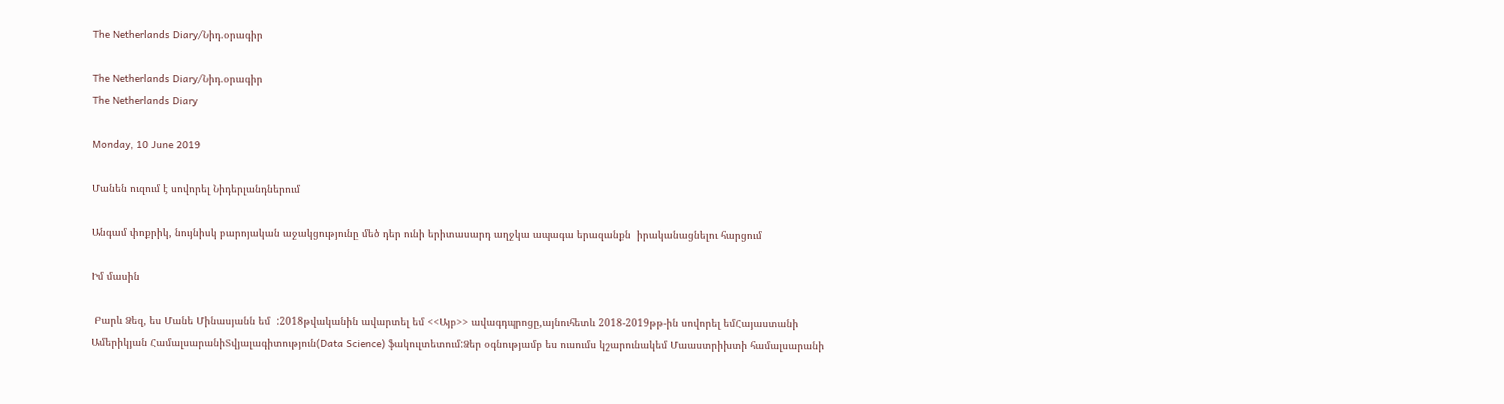The Netherlands Diary/Նիդ.օրագիր

The Netherlands Diary/Նիդ.օրագիր
The Netherlands Diary

Monday, 10 June 2019

Մանեն ուզում է սովորել Նիդերլանդներում

Անգամ փոքրիկ, նույնիսկ բարոյական աջակցությունը մեծ դեր ունի երիտասարդ աղջկա ապագա երազանքն  իրականացնելու հարցում

Իմ մասին

 Բարև Ձեզ, ես Մանե Մինասյանն եմ  :2018թվականին ավարտել եմ <<Այբ>> ավագդպրոցը,այնուհետև 2018-2019թթ-ին սովորել եմՀայաստանի Ամերիկյան ՀամալսարանիՏվյալագիտություն(Data Science) ֆակուլտետում:Ձեր օգնությամբ ես ուսումս կշարունակեմ Մաաստրիխտի համալսարանի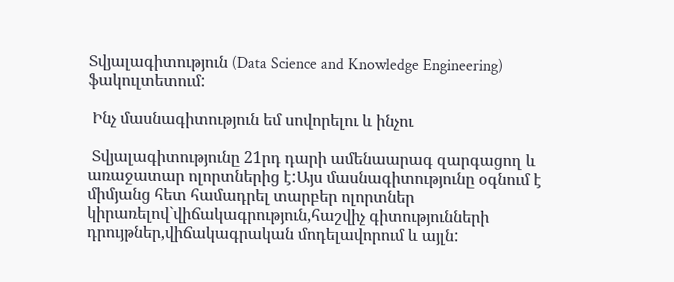Տվյալագիտություն (Data Science and Knowledge Engineering) ֆակուլտետում:

 Ինչ մասնագիտություն եմ սովորելու և ինչու

 Տվյալագիտությունը 21րդ դարի ամենաարագ զարգացող և առաջատար ոլորտներից է:Այս մասնագիտությունը օգնում է միմյանց հետ համադրել տարբեր ոլորտներ կիրառելով`վիճակագրություն,հաշվիչ գիտությունների դրույթներ,վիճակագրական մոդելավորում և այլն: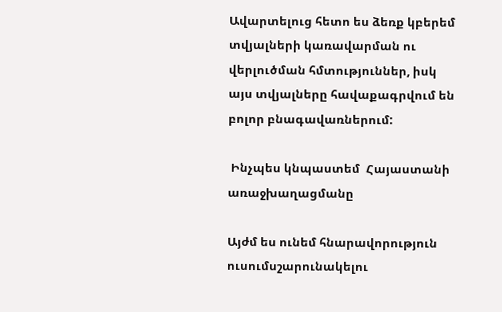Ավարտելուց հետո ես ձեռք կբերեմ տվյալների կառավարման ու վերլուծման հմտություններ, իսկ այս տվյալները հավաքագրվում են բոլոր բնագավառներում:

 Ինչպես կնպաստեմ  Հայաստանի առաջխաղացմանը

Այժմ ես ունեմ հնարավորություն ուսումսշարունակելու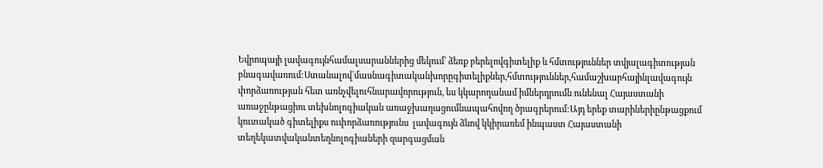Եվրոպայի լավագույնհամալսարաններից մեկում` ձեռք բերելովգիտելիք և հմտություններ տվյալագիտության բնագավառում:Ստանալով`մասնագիտականխորըգիտելիքներ,հմտություններ,համաշխարհայինլավագույն փորձառության հետ առնչվելուհնարավորություն, ես կկարողանամ իմներդրումն ունենալ Հայաստանի առաջընթացիու տեխնոլոգիական առաջխաղացումնապահովող ծրագրերում:Այդ երեք տարիներիընթացքում  կուտակած գիտելիքս ուփորձառությունս  լավագույն ձևով կկիրառեմ ինպաստ Հայաստանի տեղեկատվականտեղնոլոգիաների զարգացման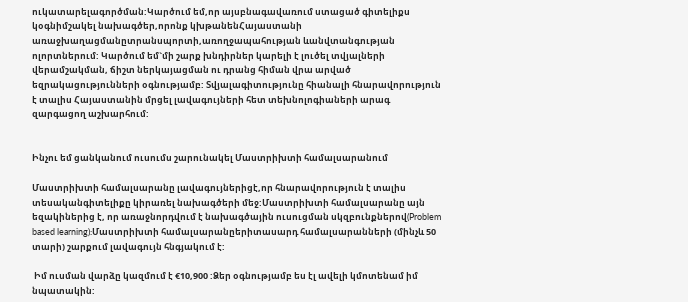ուկատարելագործման:Կարծում եմ,որ այսբնագավառում ստացած գիտելիքս կօգնիմշակել նախագծեր,որոնք կխթանենՀայաստանի առաջխաղացմանըտրանսպորտի,առողջապահության ևանվտանգության ոլորտներում: Կարծում եմ`մի շարք խնդիրներ կարելի է լուծել տվյալների վերամշակման, ճիշտ ներկայացման ու դրանց հիման վրա արված եզրակացությունների օգնությամբ: Տվյալագիտությունը հիանալի հնարավորություն է տալիս Հայաստանին մրցել լավագույների հետ տեխնոլոգիաների արագ զարգացող աշխարհում:


Ինչու եմ ցանկանում ուսումս շարունակել Մաստրիխտի համալսարանում

Մաստրիխտի համալսարանը լավագույներիցէ,որ հնարավորություն է տալիս տեսականգիտելիքը կիրառել նախագծերի մեջ:Մաստրիխտի համալսարանը այն եզակիներից է, որ առաջնորդվում է նախագծային ուսուցման սկզբունքներով(Problem based learning):Մաստրիխտի համալսարանըերիտասարդ համալսարանների (մինչև 50 տարի) շարքում լավագույն հնգյակում է:

 Իմ ուսման վարձը կազմում է €10,900 :Ձեր օգնությամբ ես էլ ավելի կմոտենամ իմ նպատակին: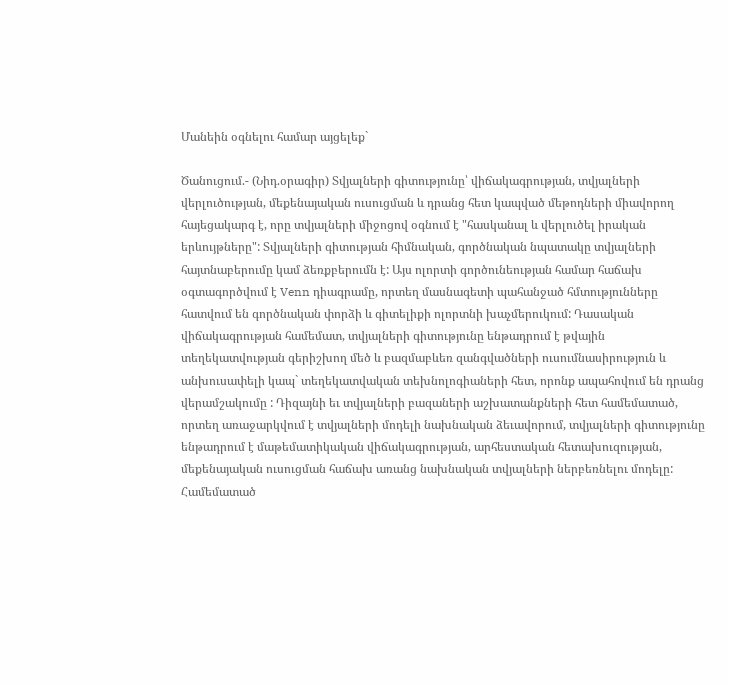Մանեին օգնելու համար այցելեք`

Ծանուցում.- (Նիդ.օրագիր) Տվյալների գիտությունը՝ վիճակագրության, տվյալների վերլուծության, մեքենայական ուսուցման և դրանց հետ կապված մեթոդների միավորող հայեցակարգ է, որը տվյալների միջոցով օգնում է "հասկանալ և վերլուծել իրական երևույթները": Տվյալների գիտության հիմնական, գործնական նպատակը տվյալների հայտնաբերումը կամ ձեռքբերումն է: Այս ոլորտի գործունեության համար հաճախ օգտագործվում է Venn դիագրամը, որտեղ մասնագետի պահանջած հմտությունները հատվում են գործնական փորձի և գիտելիքի ոլորտնի խաչմերուկում: Դասական վիճակագրության համեմատ, տվյալների գիտությունը ենթադրում է թվային տեղեկատվության գերիշխող մեծ և բազմաբևեռ զանգվածների ուսումնասիրություն և անխուսափելի կապ` տեղեկատվական տեխնոլոգիաների հետ, որոնք ապահովում են դրանց վերամշակումը : Դիզայնի եւ տվյալների բազաների աշխատանքների հետ համեմատած, որտեղ առաջարկվում է տվյալների մոդելի նախնական ձեւավորում, տվյալների գիտությունը ենթադրում է մաթեմատիկական վիճակագրության, արհեստական հետախուզության, մեքենայական ուսուցման հաճախ առանց նախնական տվյալների ներբեռնելու մոդելը: Համեմատած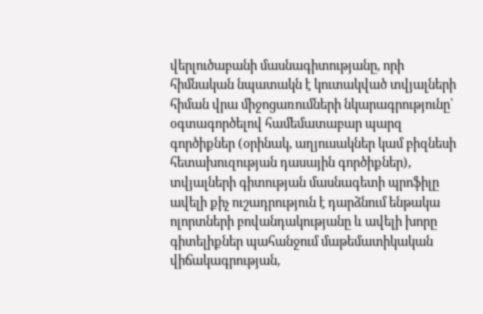վերլուծաբանի մասնագիտությանը, որի հիմնական նպատակն է կուտակված տվյալների հիման վրա միջոցառումների նկարագրությունը՝ օգտագործելով համեմատաբար պարզ գործիքներ (օրինակ, աղյուսակներ կամ բիզնեսի հետախուզության դասային գործիքներ), տվյալների գիտության մասնագետի պրոֆիլը ավելի քիչ ուշադրություն է դարձնում ենթակա ոլորտների բովանդակությանը և ավելի խորը գիտելիքներ պահանջում մաթեմատիկական վիճակագրության,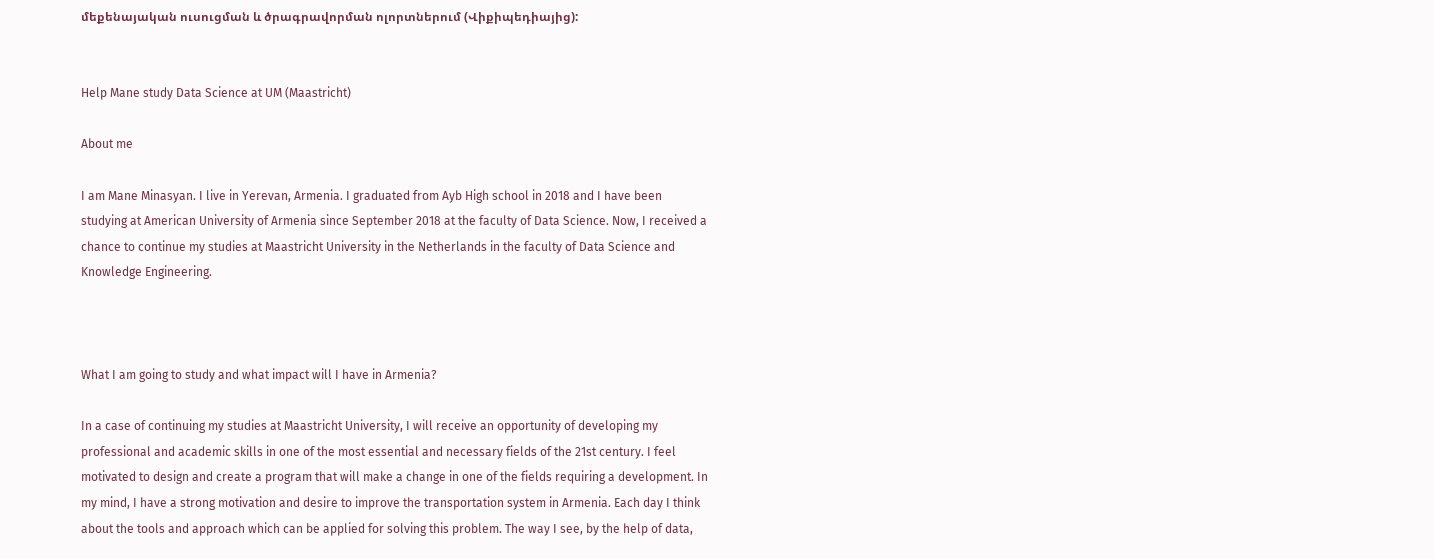մեքենայական ուսուցման և ծրագրավորման ոլորտներում (Վիքիպեդիայից):


Help Mane study Data Science at UM (Maastricht)

About me

I am Mane Minasyan. I live in Yerevan, Armenia. I graduated from Ayb High school in 2018 and I have been studying at American University of Armenia since September 2018 at the faculty of Data Science. Now, I received a chance to continue my studies at Maastricht University in the Netherlands in the faculty of Data Science and Knowledge Engineering.



What I am going to study and what impact will I have in Armenia?

In a case of continuing my studies at Maastricht University, I will receive an opportunity of developing my professional and academic skills in one of the most essential and necessary fields of the 21st century. I feel motivated to design and create a program that will make a change in one of the fields requiring a development. In my mind, I have a strong motivation and desire to improve the transportation system in Armenia. Each day I think about the tools and approach which can be applied for solving this problem. The way I see, by the help of data,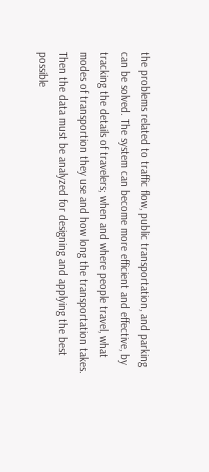the problems related to traffic flow, public transportation, and parking can be solved. The system can become more efficient and effective, by tracking the details of travelers; when and where people travel, what modes of transportion they use and how long the transportation takes. Then the data must be analyzed for designing and applying the best possible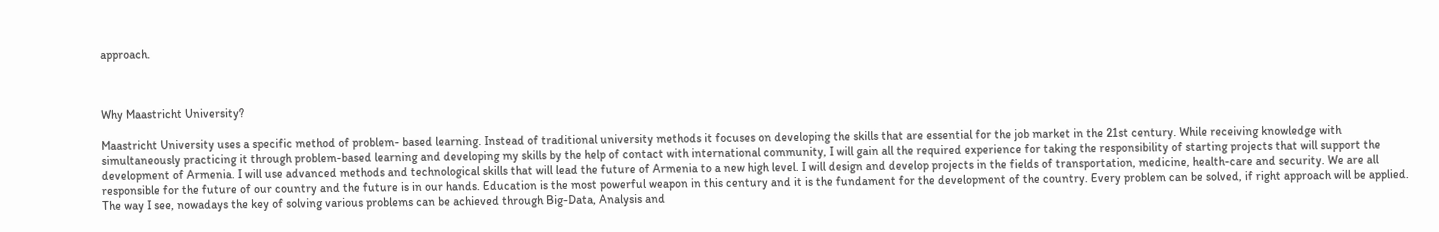approach.



Why Maastricht University?

Maastricht University uses a specific method of problem- based learning. Instead of traditional university methods it focuses on developing the skills that are essential for the job market in the 21st century. While receiving knowledge with simultaneously practicing it through problem-based learning and developing my skills by the help of contact with international community, I will gain all the required experience for taking the responsibility of starting projects that will support the development of Armenia. I will use advanced methods and technological skills that will lead the future of Armenia to a new high level. I will design and develop projects in the fields of transportation, medicine, health-care and security. We are all responsible for the future of our country and the future is in our hands. Education is the most powerful weapon in this century and it is the fundament for the development of the country. Every problem can be solved, if right approach will be applied. The way I see, nowadays the key of solving various problems can be achieved through Big-Data, Analysis and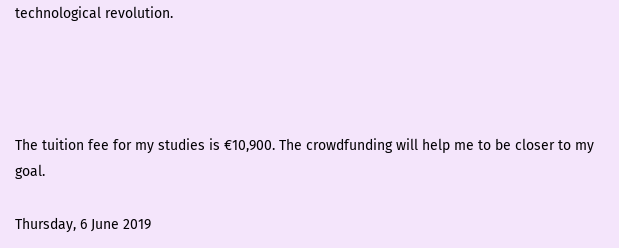technological revolution.




The tuition fee for my studies is €10,900. The crowdfunding will help me to be closer to my goal.

Thursday, 6 June 2019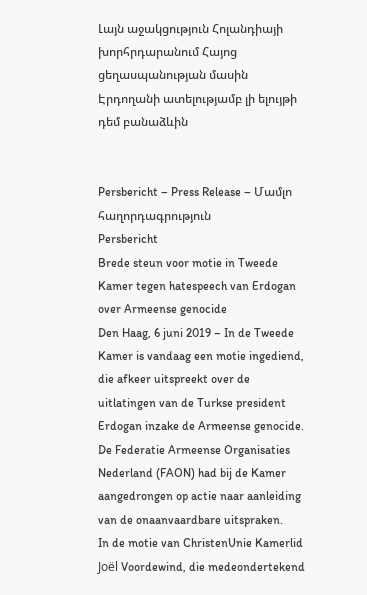Լայն աջակցություն Հոլանդիայի խորհրդարանում Հայոց ցեղասպանության մասին Էրդողանի ատելությամբ լի ելույթի դեմ բանաձևին


Persbericht – Press Release – Մամլո հաղորդագրություն
Persbericht
Brede steun voor motie in Tweede Kamer tegen hatespeech van Erdogan over Armeense genocide
Den Haag, 6 juni 2019 – In de Tweede Kamer is vandaag een motie ingediend, die afkeer uitspreekt over de uitlatingen van de Turkse president Erdogan inzake de Armeense genocide. De Federatie Armeense Organisaties Nederland (FAON) had bij de Kamer aangedrongen op actie naar aanleiding van de onaanvaardbare uitspraken.
In de motie van ChristenUnie Kamerlid Joël Voordewind, die medeondertekend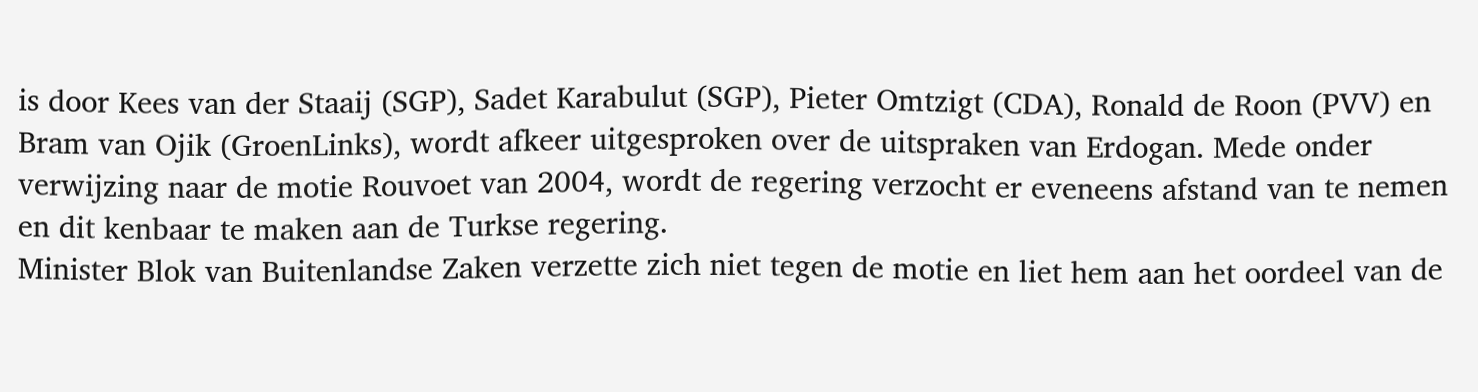is door Kees van der Staaij (SGP), Sadet Karabulut (SGP), Pieter Omtzigt (CDA), Ronald de Roon (PVV) en Bram van Ojik (GroenLinks), wordt afkeer uitgesproken over de uitspraken van Erdogan. Mede onder verwijzing naar de motie Rouvoet van 2004, wordt de regering verzocht er eveneens afstand van te nemen en dit kenbaar te maken aan de Turkse regering.
Minister Blok van Buitenlandse Zaken verzette zich niet tegen de motie en liet hem aan het oordeel van de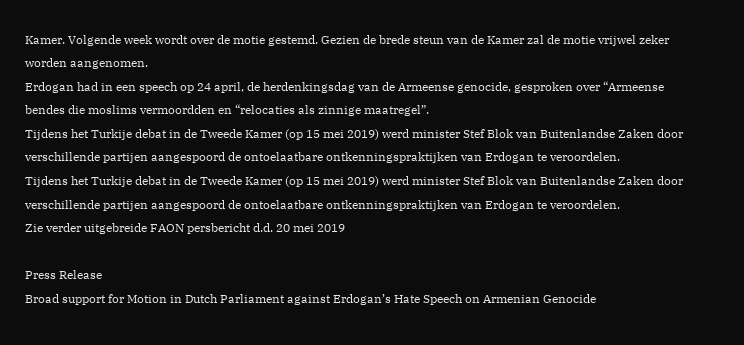Kamer. Volgende week wordt over de motie gestemd. Gezien de brede steun van de Kamer zal de motie vrijwel zeker worden aangenomen.
Erdogan had in een speech op 24 april, de herdenkingsdag van de Armeense genocide, gesproken over “Armeense bendes die moslims vermoordden en “relocaties als zinnige maatregel”.
Tijdens het Turkije debat in de Tweede Kamer (op 15 mei 2019) werd minister Stef Blok van Buitenlandse Zaken door verschillende partijen aangespoord de ontoelaatbare ontkenningspraktijken van Erdogan te veroordelen.
Tijdens het Turkije debat in de Tweede Kamer (op 15 mei 2019) werd minister Stef Blok van Buitenlandse Zaken door verschillende partijen aangespoord de ontoelaatbare ontkenningspraktijken van Erdogan te veroordelen.
Zie verder uitgebreide FAON persbericht d.d. 20 mei 2019

Press Release
Broad support for Motion in Dutch Parliament against Erdogan’s Hate Speech on Armenian Genocide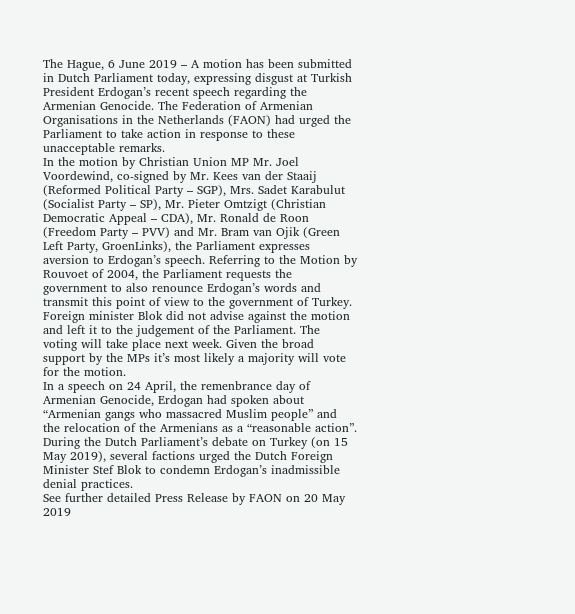The Hague, 6 June 2019 – A motion has been submitted in Dutch Parliament today, expressing disgust at Turkish President Erdogan’s recent speech regarding the Armenian Genocide. The Federation of Armenian Organisations in the Netherlands (FAON) had urged the Parliament to take action in response to these unacceptable remarks.
In the motion by Christian Union MP Mr. Joel Voordewind, co-signed by Mr. Kees van der Staaij (Reformed Political Party – SGP), Mrs. Sadet Karabulut (Socialist Party – SP), Mr. Pieter Omtzigt (Christian Democratic Appeal – CDA), Mr. Ronald de Roon (Freedom Party – PVV) and Mr. Bram van Ojik (Green Left Party, GroenLinks), the Parliament expresses aversion to Erdogan’s speech. Referring to the Motion by Rouvoet of 2004, the Parliament requests the government to also renounce Erdogan’s words and transmit this point of view to the government of Turkey.
Foreign minister Blok did not advise against the motion and left it to the judgement of the Parliament. The voting will take place next week. Given the broad support by the MPs it’s most likely a majority will vote for the motion.
In a speech on 24 April, the remenbrance day of Armenian Genocide, Erdogan had spoken about “Armenian gangs who massacred Muslim people” and the relocation of the Armenians as a “reasonable action”.
During the Dutch Parliament’s debate on Turkey (on 15 May 2019), several factions urged the Dutch Foreign Minister Stef Blok to condemn Erdogan’s inadmissible denial practices.
See further detailed Press Release by FAON on 20 May 2019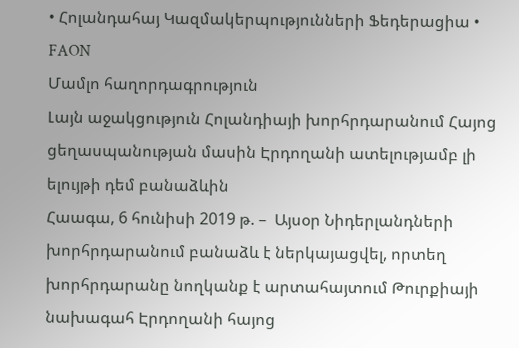• Հոլանդահայ Կազմակերպությունների Ֆեդերացիա • FAON
Մամլո հաղորդագրություն
Լայն աջակցություն Հոլանդիայի խորհրդարանում Հայոց ցեղասպանության մասին Էրդողանի ատելությամբ լի ելույթի դեմ բանաձևին
Հաագա, 6 հունիսի 2019 թ. –  Այսօր Նիդերլանդների խորհրդարանում բանաձև է ներկայացվել, որտեղ խորհրդարանը նողկանք է արտահայտում Թուրքիայի նախագահ Էրդողանի հայոց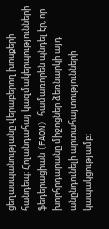ցեղասպանությանը վերաբերող խոսքերի հանդեպ։ Հոլանդահայ կազմակերպությունների ֆեդերացիան (FAON) համառորեն պնդել էր, որ խորհրդարանը միջոցներ ձեռնարկի այդ անընդունելի արտահայտությունների կապակցությամբ։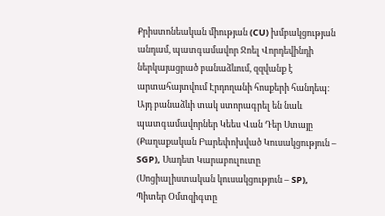Քրիստոնեական միության (CU) խմբակցության անդամ, պատգամավոր Ջոել Վորդեվինդի ներկայացրած բանաձևում, զզվանք է արտահայտվում Էրդողանի հոսքերի հանդեպ։ Այդ բանաձևի տակ ստորագրել են նաև պատգամավորներ Կեես Վան Դեր Ստայը (Քաղաքական Բարեփոխված Կուսակցություն – SGP), Սադետ Կարաբուլուտը (Սոցիալիստական կուսակցություն – SP), Պիտեր Օմտզիգտը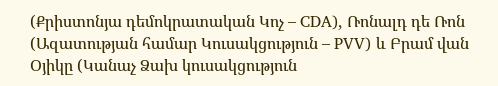(Քրիստոնյա դեմոկրատական Կոչ – CDA), Ռոնալդ դե Ռոն (Ազատության համար Կուսակցություն – PVV) և Բրամ վան Օյիկը (Կանաչ Ձախ կուսակցություն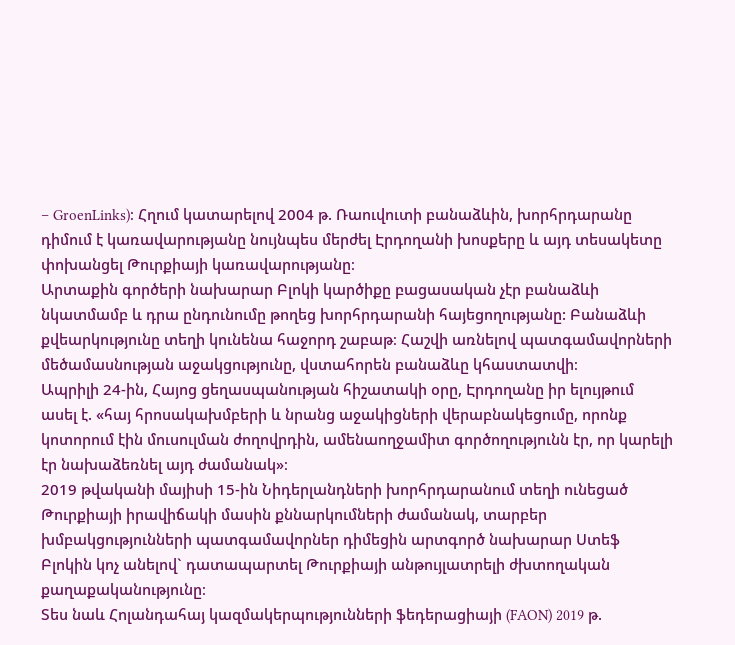– GroenLinks)։ Հղում կատարելով 2004 թ. Ռաուվուտի բանաձևին, խորհրդարանը դիմում է կառավարությանը նույնպես մերժել Էրդողանի խոսքերը և այդ տեսակետը փոխանցել Թուրքիայի կառավարությանը։
Արտաքին գործերի նախարար Բլոկի կարծիքը բացասական չէր բանաձևի նկատմամբ և դրա ընդունումը թողեց խորհրդարանի հայեցողությանը: Բանաձևի քվեարկությունը տեղի կունենա հաջորդ շաբաթ։ Հաշվի առնելով պատգամավորների մեծամասնության աջակցությունը, վստահորեն բանաձևը կհաստատվի։
Ապրիլի 24-ին, Հայոց ցեղասպանության հիշատակի օրը, Էրդողանը իր ելույթում ասել է. «հայ հրոսակախմբերի և նրանց աջակիցների վերաբնակեցումը, որոնք կոտորում էին մուսուլման ժողովրդին, ամենաողջամիտ գործողությունն էր, որ կարելի էր նախաձեռնել այդ ժամանակ»։
2019 թվականի մայիսի 15-ին Նիդերլանդների խորհրդարանում տեղի ունեցած Թուրքիայի իրավիճակի մասին քննարկումների ժամանակ, տարբեր խմբակցությունների պատգամավորներ դիմեցին արտգործ նախարար Ստեֆ Բլոկին կոչ անելով` դատապարտել Թուրքիայի անթույլատրելի ժխտողական քաղաքականությունը։
Տես նաև Հոլանդահայ կազմակերպությունների ֆեդերացիայի (FAON) 2019 թ.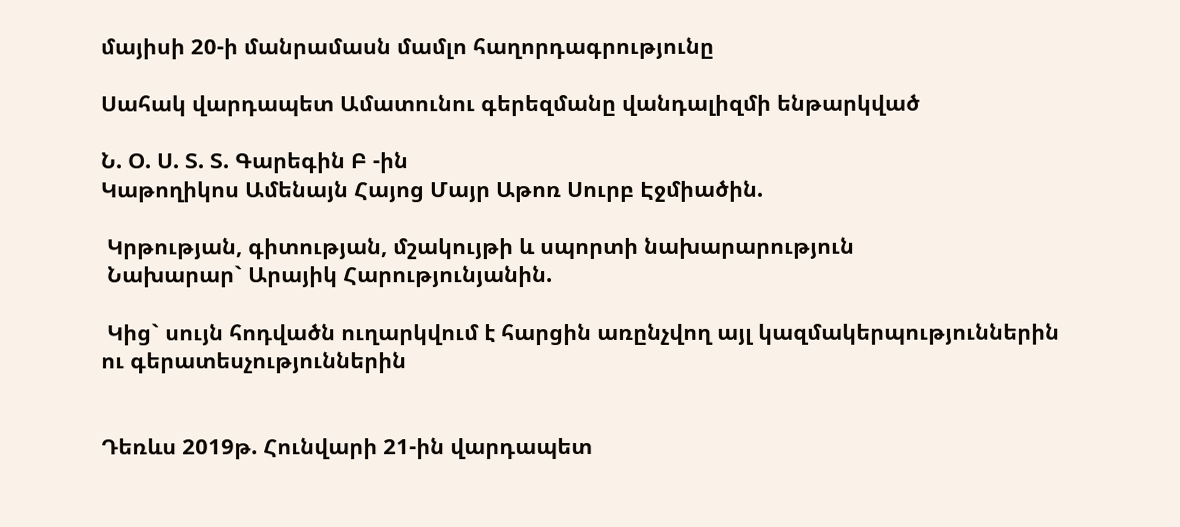մայիսի 20-ի մանրամասն մամլո հաղորդագրությունը

Սահակ վարդապետ Ամատունու գերեզմանը վանդալիզմի ենթարկված

Ն. Օ. Ս. Տ. Տ. Գարեգին Բ -ին
Կաթողիկոս Ամենայն Հայոց Մայր Աթոռ Սուրբ Էջմիածին.

 Կրթության, գիտության, մշակույթի և սպորտի նախարարություն
 Նախարար` Արայիկ Հարությունյանին.

 Կից` սույն հոդվածն ուղարկվում է հարցին առընչվող այլ կազմակերպություններին ու գերատեսչություններին


Դեռևս 2019թ. Հունվարի 21-ին վարդապետ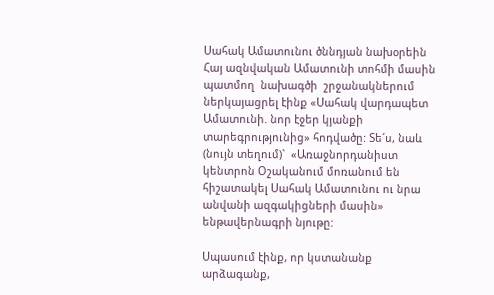Սահակ Ամատունու ծննդյան նախօրեին Հայ ազնվական Ամատունի տոհմի մասին պատմող  նախագծի  շրջանակներում  ներկայացրել էինք «Սահակ վարդապետ Ամատունի. նոր էջեր կյանքի տարեգրությունից» հոդվածը: Տե´ս, նաև (նույն տեղում)`  «Առաջնորդանիստ կենտրոն Օշականում մոռանում են հիշատակել Սահակ Ամատունու ու նրա անվանի ազգակիցների մասին» ենթավերնագրի նյութը:

Սպասում էինք, որ կստանանք արձագանք,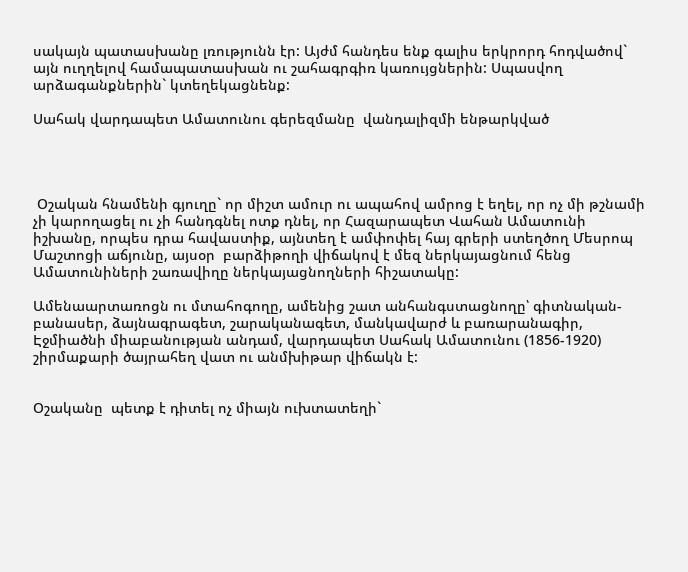սակայն պատասխանը լռությունն էր: Այժմ հանդես ենք գալիս երկրորդ հոդվածով` այն ուղղելով համապատասխան ու շահագրգիռ կառույցներին: Սպասվող արձագանքներին` կտեղեկացնենք:

Սահակ վարդապետ Ամատունու գերեզմանը  վանդալիզմի ենթարկված




 Օշական հնամենի գյուղը` որ միշտ ամուր ու ապահով ամրոց է եղել, որ ոչ մի թշնամի չի կարողացել ու չի հանդգնել ոտք դնել, որ Հազարապետ Վահան Ամատունի իշխանը, որպես դրա հավաստիք, այնտեղ է ամփոփել հայ գրերի ստեղծող Մեսրոպ Մաշտոցի աճյունը, այսօր  բարձիթողի վիճակով է մեզ ներկայացնում հենց Ամատունիների շառավիղը ներկայացնողների հիշատակը:

Ամենաարտառոցն ու մտահոգողը, ամենից շատ անհանգստացնողը՝ գիտնական-բանասեր, ձայնագրագետ, շարականագետ, մանկավարժ և բառարանագիր, Էջմիածնի միաբանության անդամ, վարդապետ Սահակ Ամատունու (1856-1920) շիրմաքարի ծայրահեղ վատ ու անմխիթար վիճակն է:


Օշականը  պետք է դիտել ոչ միայն ուխտատեղի`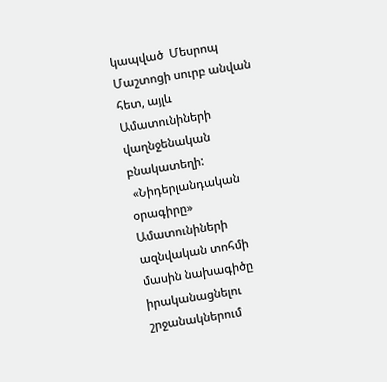կապված  Մեսրոպ  Մաշտոցի սուրբ անվան  հետ, այլև Ամատունիների վաղնջենական բնակատեղի:
 «Նիդերլանդական օրագիրը»  Ամատունիների ազնվական տոհմի մասին նախագիծը իրականացնելու շրջանակներում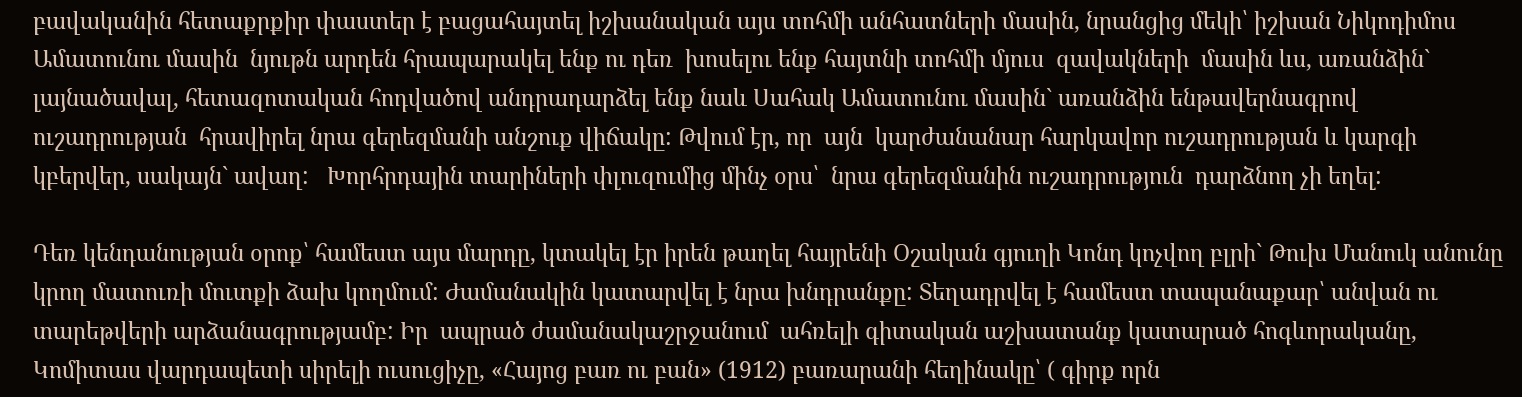բավականին հետաքրքիր փաստեր է բացահայտել իշխանական այս տոհմի անհատների մասին, նրանցից մեկի՝ իշխան Նիկոդիմոս Ամատունու մասին  նյութն արդեն հրապարակել ենք ու դեռ  խոսելու ենք հայտնի տոհմի մյուս  զավակների  մասին ևս, առանձին` լայնածավալ, հետազոտական հոդվածով անդրադարձել ենք նաև Սահակ Ամատունու մասին` առանձին ենթավերնագրով ուշադրության  հրավիրել նրա գերեզմանի անշուք վիճակը: Թվում էր, որ  այն  կարժանանար հարկավոր ուշադրության և կարգի կբերվեր, սակայն` ավաղ:   Խորհրդային տարիների փլուզումից մինչ օրս՝  նրա գերեզմանին ուշադրություն  դարձնող չի եղել:

Դեռ կենդանության օրոք՝ համեստ այս մարդը, կտակել էր իրեն թաղել հայրենի Օշական գյուղի Կոնդ կոչվող բլրի` Թուխ Մանուկ անունը կրող մատուռի մուտքի ձախ կողմում: Ժամանակին կատարվել է նրա խնդրանքը: Տեղադրվել է համեստ տապանաքար՝ անվան ու տարեթվերի արձանագրությամբ: Իր  ապրած ժամանակաշրջանում  ահռելի գիտական աշխատանք կատարած հոգևորականը, Կոմիտաս վարդապետի սիրելի ուսուցիչը, «Հայոց բառ ու բան» (1912) բառարանի հեղինակը՝ ( գիրք որն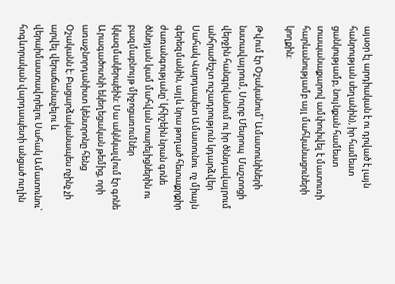այսօր էլ արդիական է ու դրված է լայն հանրության սեղանին), իր համեստ ցանկությամբ, նույնքան համեստ տապանաքարով ամփոփվել է մատուռի հարևանությամբ այլ մահկանացուների կողքին:

Թվում էր Օշականում՝ Ամատունիների նստավայրում, Սուրբ Մեսրոպ  Մաշտոցի վերջին հանգրվանում ու իր ծննդավայրում անհրաժեշտ ուշադրություն կդարձվեր Սահակ Վարդապետ Ամատունու  ոչ միայն գերեզմանին, այլև նրա թողած հետաքրքիր ժառանգությանը՝ կհիշեին նրան գոնե ծննդյան կամ մահվան տարելիցներին ու բազմաբնույթ միջոցառումներ կկազմակերպեին: Սա ակնկալվում էր գոնե  Արագածոտնի եկեղեցական թեմից, որի առաջնորդանիստ կենտրոնը հենց  Օշականն է: Բացարձականապես ոչինչ չի արվել վերաճանաչելու և վերաիմաստավորելու Սահակ Ամատունու` հոգևորական վարդապետի անցած ուղին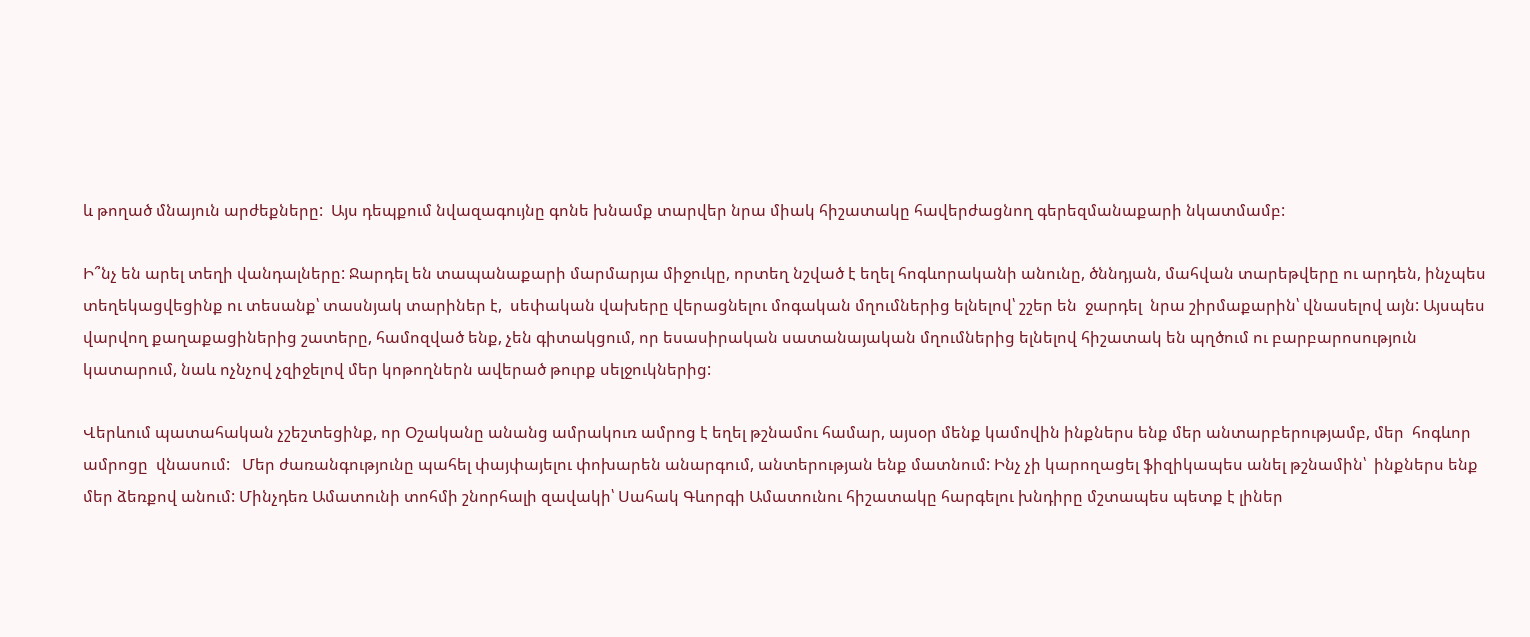և թողած մնայուն արժեքները:  Այս դեպքում նվազագույնը գոնե խնամք տարվեր նրա միակ հիշատակը հավերժացնող գերեզմանաքարի նկատմամբ:

Ի՞նչ են արել տեղի վանդալները: Ջարդել են տապանաքարի մարմարյա միջուկը, որտեղ նշված է եղել հոգևորականի անունը, ծննդյան, մահվան տարեթվերը ու արդեն, ինչպես տեղեկացվեցինք ու տեսանք՝ տասնյակ տարիներ է,  սեփական վախերը վերացնելու մոգական մղումներից ելնելով՝ շշեր են  ջարդել  նրա շիրմաքարին՝ վնասելով այն: Այսպես վարվող քաղաքացիներից շատերը, համոզված ենք, չեն գիտակցում, որ եսասիրական սատանայական մղումներից ելնելով հիշատակ են պղծում ու բարբարոսություն կատարում, նաև ոչնչով չզիջելով մեր կոթողներն ավերած թուրք սելջուկներից:

Վերևում պատահական չշեշտեցինք, որ Օշականը անանց ամրակուռ ամրոց է եղել թշնամու համար, այսօր մենք կամովին ինքներս ենք մեր անտարբերությամբ, մեր  հոգևոր ամրոցը  վնասում:   Մեր ժառանգությունը պահել փայփայելու փոխարեն անարգում, անտերության ենք մատնում: Ինչ չի կարողացել ֆիզիկապես անել թշնամին՝  ինքներս ենք  մեր ձեռքով անում: Մինչդեռ Ամատունի տոհմի շնորհալի զավակի՝ Սահակ Գևորգի Ամատունու հիշատակը հարգելու խնդիրը մշտապես պետք է լիներ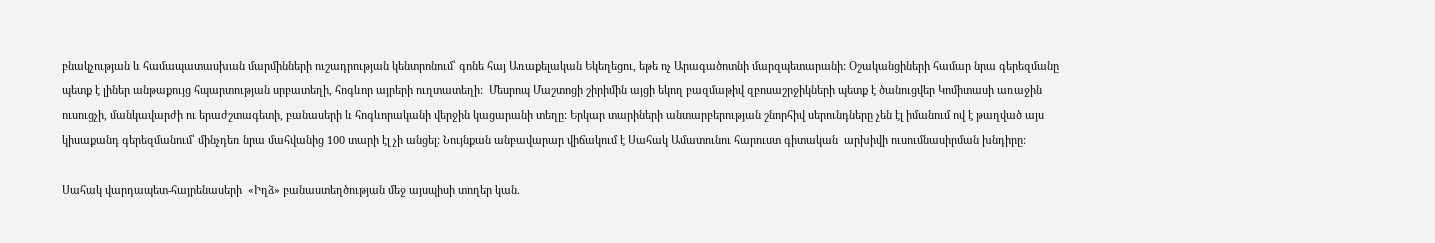բնակչության և համապատասխան մարմինների ուշադրության կենտրոնում՝ գոնե հայ Առաքելական Եկեղեցու, եթե ոչ Արագածոտնի մարզպետարանի: Օշականցիների համար նրա գերեզմանը պետք է լիներ անթաքույց հպարտության սրբատեղի, հոգևոր այրերի ուղտատեղի:  Մեսրոպ Մաշտոցի շիրիմին այցի եկող բազմաթիվ զբոսաշրջիկների պետք է ծանուցվեր Կոմիտասի առաջին ուսուցչի, մանկավարժի ու երաժշտագետի, բանասերի և հոգևորականի վերջին կացարանի տեղը: Երկար տարիների անտարբերության շնորհիվ սերունդները չեն էլ իմանում ով է թաղված այս կիսաքանդ գերեզմանում՝ մինչդեռ նրա մահվանից 100 տարի էլ չի անցել: Նույնքան անբավարար վիճակում է Սահակ Ամատունու հարուստ գիտական  արխիվի ուսումնասիրման խնդիրը:

Սահակ վարդապետ-հայրենասերի  «Իղձ» բանաստեղծության մեջ այսպիսի տողեր կան.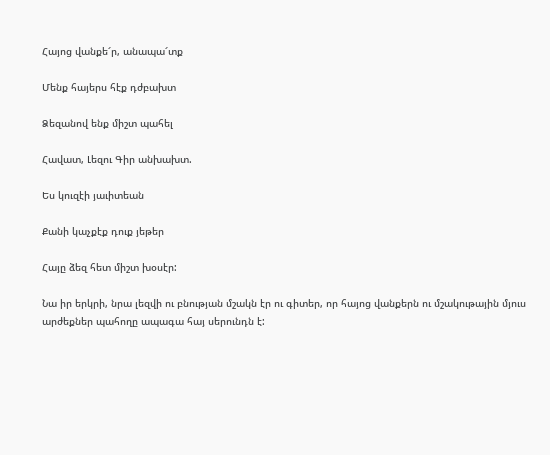Հայոց վանքե՜ր, անապա՜տք

Մենք հայերս հէք դժբախտ

Ձեզանով ենք միշտ պահել

Հավատ, Լեզու Գիր անխախտ.

Ես կուզէի յաւիտեան

Քանի կաչքէք դուք յեթեր

Հայը ձեզ հետ միշտ խօսէր:

Նա իր երկրի, նրա լեզվի ու բնության մշակն էր ու գիտեր, որ հայոց վանքերն ու մշակութային մյուս արժեքներ պահողը ապագա հայ սերունդն է: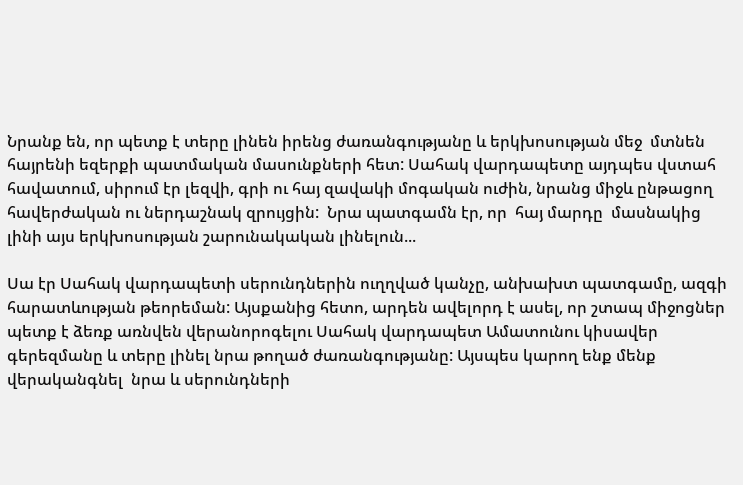Նրանք են, որ պետք է տերը լինեն իրենց ժառանգությանը և երկխոսության մեջ  մտնեն հայրենի եզերքի պատմական մասունքների հետ: Սահակ վարդապետը այդպես վստահ հավատում, սիրում էր լեզվի, գրի ու հայ զավակի մոգական ուժին, նրանց միջև ընթացող հավերժական ու ներդաշնակ զրույցին:  Նրա պատգամն էր, որ  հայ մարդը  մասնակից լինի այս երկխոսության շարունակական լինելուն...

Սա էր Սահակ վարդապետի սերունդներին ուղղված կանչը, անխախտ պատգամը, ազգի հարատևության թեորեման: Այսքանից հետո, արդեն ավելորդ է ասել, որ շտապ միջոցներ պետք է ձեռք առնվեն վերանորոգելու Սահակ վարդապետ Ամատունու կիսավեր գերեզմանը և տերը լինել նրա թողած ժառանգությանը: Այսպես կարող ենք մենք վերականգնել  նրա և սերունդների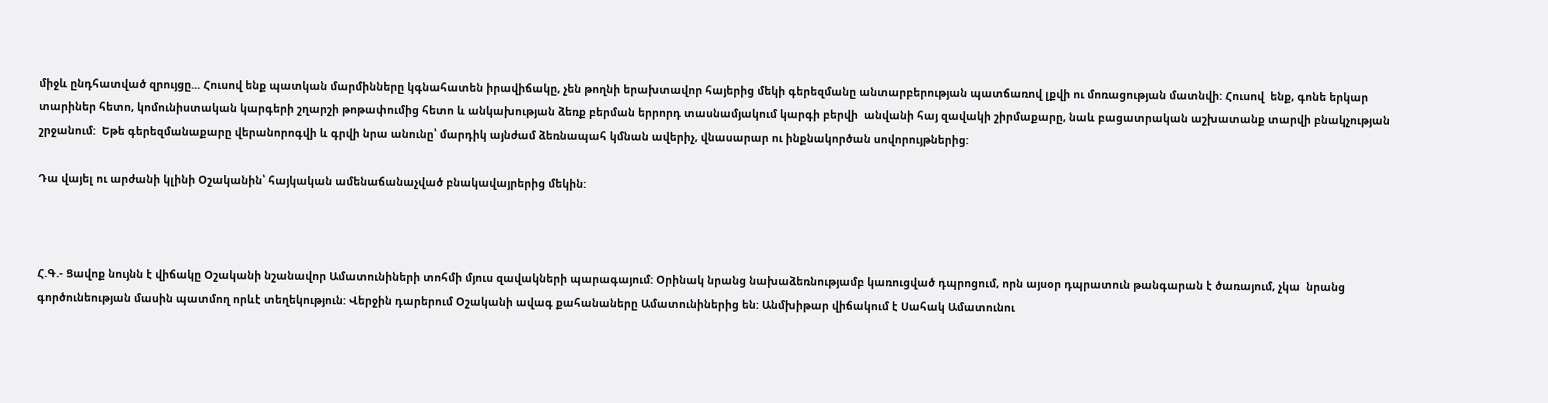միջև ընդհատված զրույցը... Հուսով ենք պատկան մարմինները կգնահատեն իրավիճակը, չեն թողնի երախտավոր հայերից մեկի գերեզմանը անտարբերության պատճառով լքվի ու մոռացության մատնվի: Հուսով  ենք, գոնե երկար տարիներ հետո, կոմունիստական կարգերի շղարշի թոթափումից հետո և անկախության ձեռք բերման երրորդ տասնամյակում կարգի բերվի  անվանի հայ զավակի շիրմաքարը, նաև բացատրական աշխատանք տարվի բնակչության շրջանում:  Եթե գերեզմանաքարը վերանորոգվի և գրվի նրա անունը՝ մարդիկ այնժամ ձեռնապահ կմնան ավերիչ, վնասարար ու ինքնակործան սովորույթներից:

Դա վայել ու արժանի կլինի Օշականին՝ հայկական ամենաճանաչված բնակավայրերից մեկին:



Հ.Գ.- Ցավոք նույնն է վիճակը Օշականի նշանավոր Ամատունիների տոհմի մյուս զավակների պարագայում: Օրինակ նրանց նախաձեռնությամբ կառուցված դպրոցում, որն այսօր դպրատուն թանգարան է ծառայում, չկա  նրանց գործունեության մասին պատմող որևէ տեղեկություն: Վերջին դարերում Օշականի ավագ քահանաները Ամատունիներից են: Անմխիթար վիճակում է Սահակ Ամատունու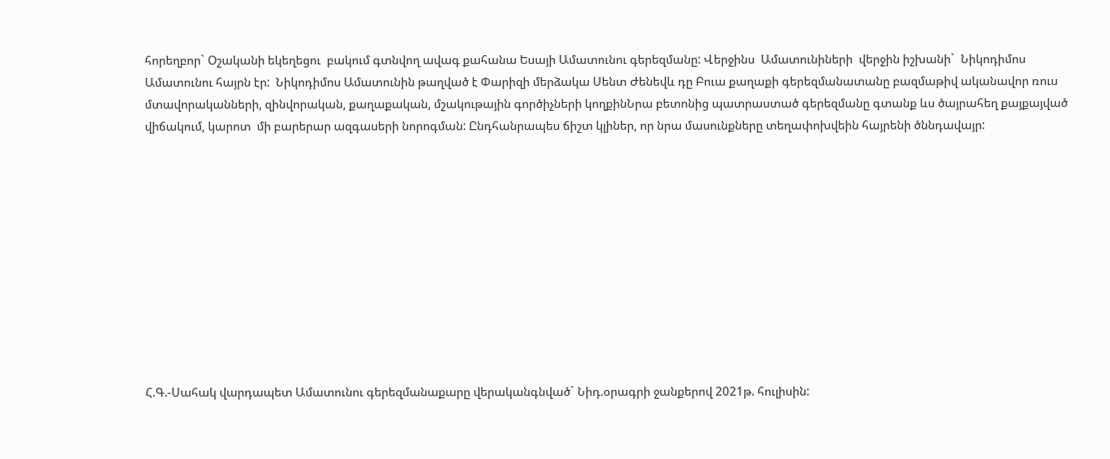հորեղբոր` Օշականի եկեղեցու  բակում գտնվող ավագ քահանա Եսայի Ամատունու գերեզմանը: Վերջինս  Ամատունիների  վերջին իշխանի`  Նիկոդիմոս Ամատունու հայրն էր:  Նիկոդիմոս Ամատունին թաղված է Փարիզի մերձակա Սենտ Ժենեվև դը Բուա քաղաքի գերեզմանատանը բազմաթիվ ականավոր ռուս մտավորականների, զինվորական, քաղաքական, մշակութային գործիչների կողքինՆրա բետոնից պատրաստած գերեզմանը գտանք ևս ծայրահեղ քայքայված  վիճակում, կարոտ  մի բարերար ազգասերի նորոգման: Ընդհանրապես ճիշտ կլիներ, որ նրա մասունքները տեղափոխվեին հայրենի ծննդավայր:











Հ.Գ.-Սահակ վարդապետ Ամատունու գերեզմանաքարը վերականգնված` Նիդ.օրագրի ջանքերով 2021թ. հուլիսին: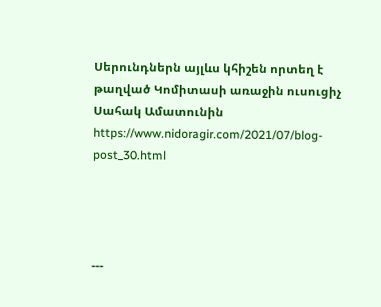Սերունդներն այլևս կհիշեն որտեղ է թաղված Կոմիտասի առաջին ուսուցիչ Սահակ Ամատունին
https://www.nidoragir.com/2021/07/blog-post_30.html




---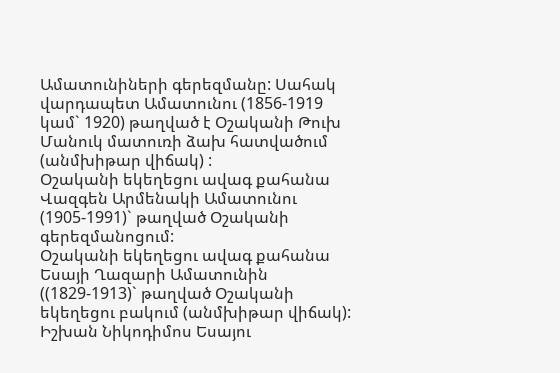Ամատունիների գերեզմանը: Սահակ վարդապետ Ամատունու (1856-1919 կամ` 1920) թաղված է Օշականի Թուխ Մանուկ մատուռի ձախ հատվածում (անմխիթար վիճակ) :
Օշականի եկեղեցու ավագ քահանա Վազգեն Արմենակի Ամատունու (1905-1991)` թաղված Օշականի գերեզմանոցում:
Օշականի եկեղեցու ավագ քահանա Եսայի Ղազարի Ամատունին ((1829-1913)` թաղված Օշականի եկեղեցու բակում (անմխիթար վիճակ):
Իշխան Նիկոդիմոս Եսայու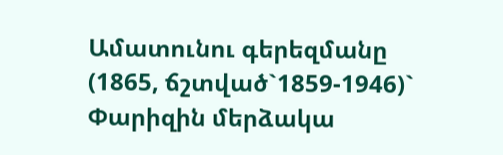Ամատունու գերեզմանը (1865, ճշտված`1859-1946)` Փարիզին մերձակա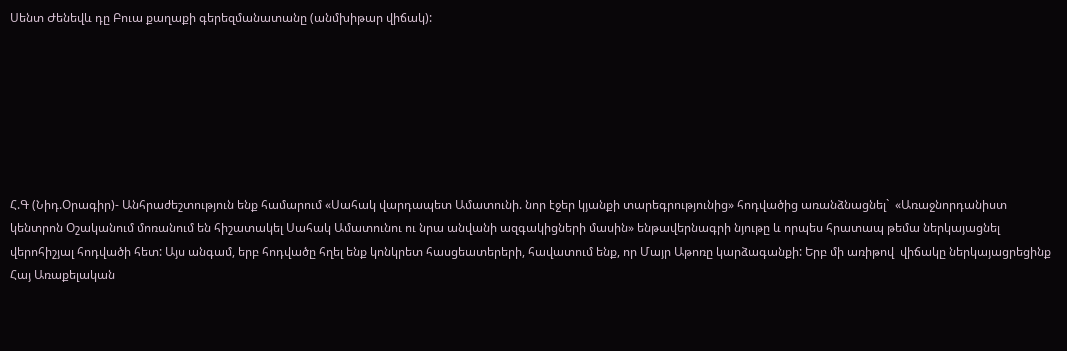Սենտ Ժենեվև դը Բուա քաղաքի գերեզմանատանը (անմխիթար վիճակ):







Հ.Գ (Նիդ.Օրագիր)- Անհրաժեշտություն ենք համարում «Սահակ վարդապետ Ամատունի. նոր էջեր կյանքի տարեգրությունից» հոդվածից առանձնացնել`  «Առաջնորդանիստ կենտրոն Օշականում մոռանում են հիշատակել Սահակ Ամատունու ու նրա անվանի ազգակիցների մասին» ենթավերնագրի նյութը և որպես հրատապ թեմա ներկայացնել վերոհիշյալ հոդվածի հետ: Այս անգամ, երբ հոդվածը հղել ենք կոնկրետ հասցեատերերի, հավատում ենք, որ Մայր Աթոռը կարձագանքի: Երբ մի առիթով  վիճակը ներկայացրեցինք Հայ Առաքելական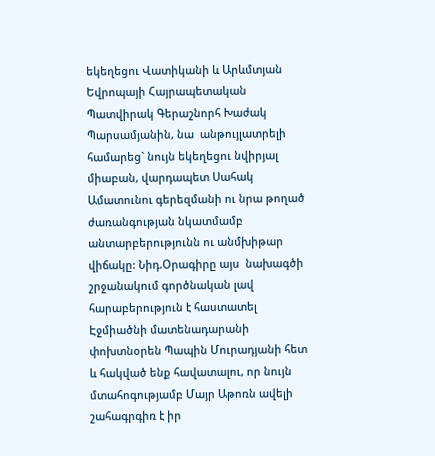եկեղեցու Վատիկանի և Արևմտյան Եվրոպայի Հայրապետական Պատվիրակ Գերաշնորհ Խաժակ Պարսամյանին, նա  անթույլատրելի համարեց` նույն եկեղեցու նվիրյալ միաբան, վարդապետ Սահակ Ամատունու գերեզմանի ու նրա թողած ժառանգության նկատմամբ անտարբերությունն ու անմխիթար վիճակը: Նիդ.Օրագիրը այս  նախագծի շրջանակում գործնական լավ հարաբերություն է հաստատել Էջմիածնի մատենադարանի փոխտնօրեն Պապին Մուրադյանի հետ և հակված ենք հավատալու, որ նույն մտահոգությամբ Մայր Աթոռն ավելի շահագրգիռ է իր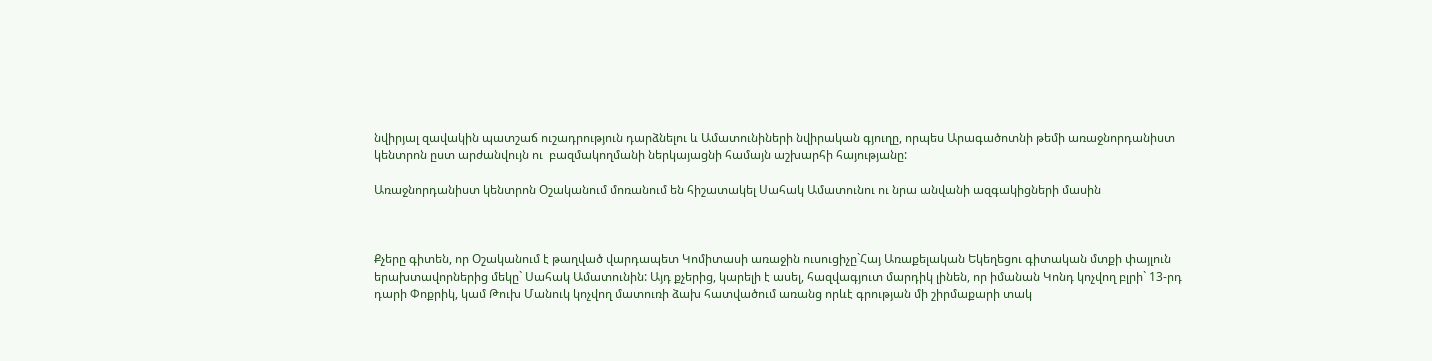նվիրյալ զավակին պատշաճ ուշադրություն դարձնելու և Ամատունիների նվիրական գյուղը, որպես Արագածոտնի թեմի առաջնորդանիստ կենտրոն ըստ արժանվույն ու  բազմակողմանի ներկայացնի համայն աշխարհի հայությանը:

Առաջնորդանիստ կենտրոն Օշականում մոռանում են հիշատակել Սահակ Ամատունու ու նրա անվանի ազգակիցների մասին



Քչերը գիտեն, որ Օշականում է թաղված վարդապետ Կոմիտասի առաջին ուսուցիչը`Հայ Առաքելական Եկեղեցու գիտական մտքի փայլուն երախտավորներից մեկը` Սահակ Ամատունին: Այդ քչերից, կարելի է ասել, հազվագյուտ մարդիկ լինեն, որ իմանան Կոնդ կոչվող բլրի` 13-րդ դարի Փոքրիկ, կամ Թուխ Մանուկ կոչվող մատուռի ձախ հատվածում առանց որևէ գրության մի շիրմաքարի տակ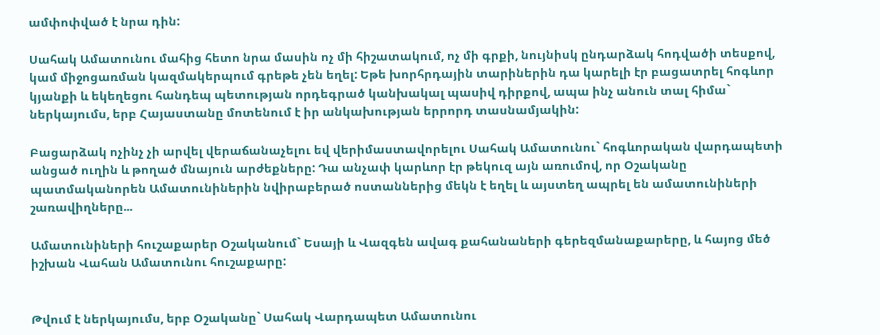ամփոփված է նրա դին:

Սահակ Ամատունու մահից հետո նրա մասին ոչ մի հիշատակում, ոչ մի գրքի, նույնիսկ ընդարձակ հոդվածի տեսքով, կամ միջոցառման կազմակերպում գրեթե չեն եղել: Եթե խորհրդային տարիներին դա կարելի էր բացատրել հոգևոր կյանքի և եկեղեցու հանդեպ պետության որդեգրած կանխակալ պասիվ դիրքով, ապա ինչ անուն տալ հիմա` ներկայումս, երբ Հայաստանը մոտենում է իր անկախության երրորդ տասնամյակին:

Բացարձակ ոչինչ չի արվել վերաճանաչելու եվ վերիմաստավորելու Սահակ Ամատունու` հոգևորական վարդապետի անցած ուղին և թողած մնայուն արժեքները: Դա անչափ կարևոր էր թեկուզ այն առումով, որ Օշականը պատմականորեն Ամատունիներին նվիրաբերած ոստաններից մեկն է եղել և այստեղ ապրել են ամատունիների շառավիղները...

Ամատունիների հուշաքարեր Օշականում` Եսայի և Վազգեն ավագ քահանաների գերեզմանաքարերը, և հայոց մեծ իշխան Վահան Ամատունու հուշաքարը:


Թվում է ներկայումս, երբ Օշականը` Սահակ Վարդապետ Ամատունու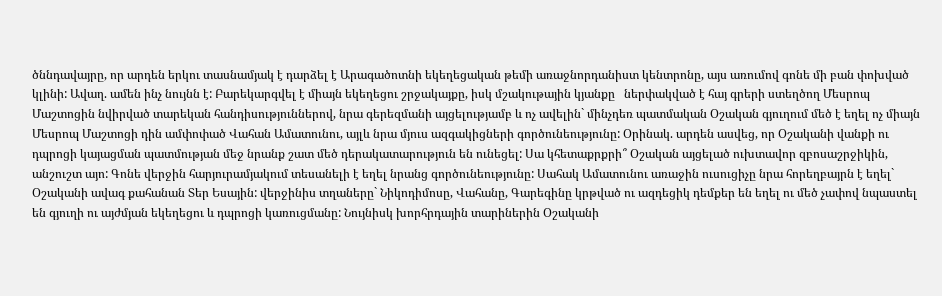ծննդավայրը, որ արդեն երկու տասնամյակ է դարձել է Արագածոտնի եկեղեցական թեմի առաջնորդանիստ կենտրոնը, այս առումով գոնե մի բան փոխված կլինի: Ավաղ. ամեն ինչ նույնն է: Բարեկարգվել է միայն եկեղեցու շրջակայքը, իսկ մշակութային կյանքը   ներփակված է հայ գրերի ստեղծող Մեսրոպ Մաշտոցին նվիրված տարեկան հանդիսություններով, նրա գերեզմանի այցելությամբ և ոչ ավելին` մինչդեռ պատմական Օշական գյուղում մեծ է եղել ոչ միայն Մեսրոպ Մաշտոցի դին ամփոփած Վահան Ամատունու, այլև նրա մյուս ազգակիցների գործունեությունը: Օրինակ. արդեն ասվեց, որ Օշականի վանքի ու դպրոցի կայացման պատմության մեջ նրանք շատ մեծ դերակատարություն են ունեցել: Սա կհետաքրքրի՞ Օշական այցելած ուխտավոր զբոսաշրջիկին, անշուշտ այո: Գոնե վերջին հարյուրամյակում տեսանելի է եղել նրանց գործունեությունը: Սահակ Ամատունու առաջին ուսուցիչը նրա հորեղբայրն է եղել` Օշականի ավագ քահանան Տեր Եսային: վերջինիս տղաները` Նիկոդիմոսը, Վահանը, Գարեգինը կրթված ու ազդեցիկ դեմքեր են եղել ու մեծ չափով նպաստել են գյուղի ու այժմյան եկեղեցու և դպրոցի կառուցմանը: Նույնիսկ խորհրդային տարիներին Օշականի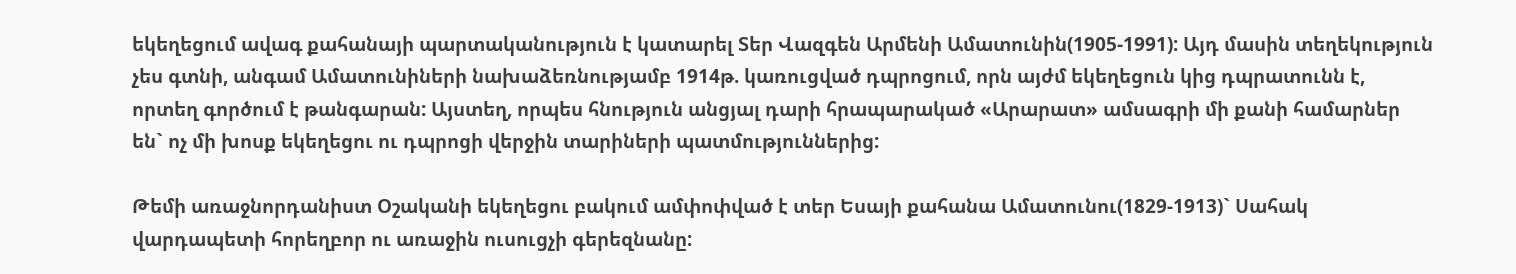եկեղեցում ավագ քահանայի պարտականություն է կատարել Տեր Վազգեն Արմենի Ամատունին(1905-1991): Այդ մասին տեղեկություն չես գտնի, անգամ Ամատունիների նախաձեռնությամբ 1914թ. կառուցված դպրոցում, որն այժմ եկեղեցուն կից դպրատունն է, որտեղ գործում է թանգարան: Այստեղ, որպես հնություն անցյալ դարի հրապարակած «Արարատ» ամսագրի մի քանի համարներ են` ոչ մի խոսք եկեղեցու ու դպրոցի վերջին տարիների պատմություններից:

Թեմի առաջնորդանիստ Օշականի եկեղեցու բակում ամփոփված է տեր Եսայի քահանա Ամատունու(1829-1913)` Սահակ վարդապետի հորեղբոր ու առաջին ուսուցչի գերեզնանը: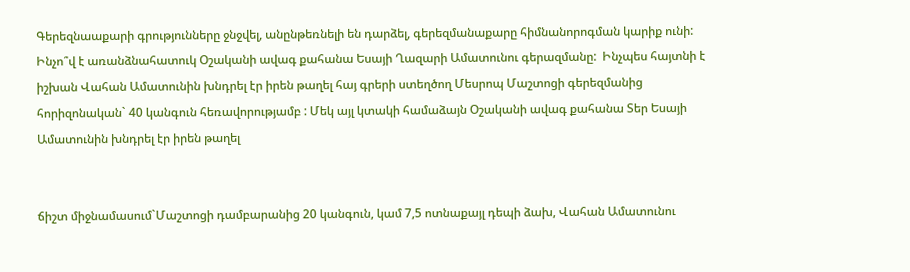Գերեզնաաքարի գրությունները ջնջվել, անընթեռնելի են դարձել, գերեզմանաքարը հիմնանորոգման կարիք ունի: Ինչո՞վ է առանձնահատուկ Օշականի ավագ քահանա Եսայի Ղազարի Ամատունու գերազմանը:  Ինչպես հայտնի է իշխան Վահան Ամատունին խնդրել էր իրեն թաղել հայ գրերի ստեղծող Մեսրոպ Մաշտոցի գերեզմանից հորիզոնական` 40 կանգուն հեռավորությամբ : Մեկ այլ կտակի համաձայն Օշականի ավագ քահանա Տեր Եսայի Ամատունին խնդրել էր իրեն թաղել


ճիշտ միջնամասում`Մաշտոցի դամբարանից 20 կանգուն, կամ 7,5 ոտնաքայլ դեպի ձախ, Վահան Ամատունու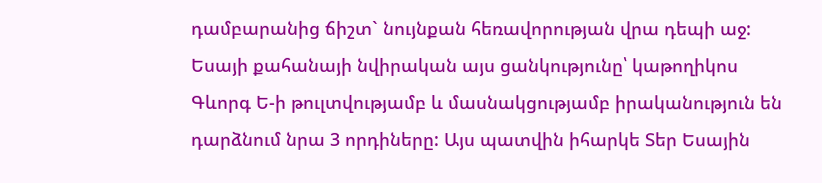դամբարանից ճիշտ` նույնքան հեռավորության վրա դեպի աջ: Եսայի քահանայի նվիրական այս ցանկությունը՝ կաթողիկոս Գևորգ Ե-ի թուլտվությամբ և մասնակցությամբ իրականություն են դարձնում նրա 3 որդիները: Այս պատվին իհարկե Տեր Եսային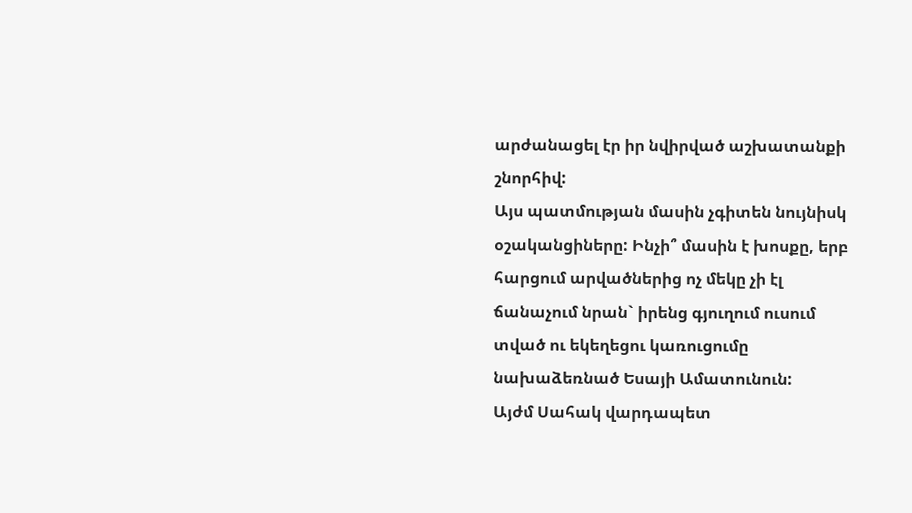արժանացել էր իր նվիրված աշխատանքի շնորհիվ:
Այս պատմության մասին չգիտեն նույնիսկ օշականցիները: Ինչի՞ մասին է խոսքը, երբ հարցում արվածներից ոչ մեկը չի էլ ճանաչում նրան` իրենց գյուղում ուսում տված ու եկեղեցու կառուցումը նախաձեռնած Եսայի Ամատունուն:
Այժմ Սահակ վարդապետ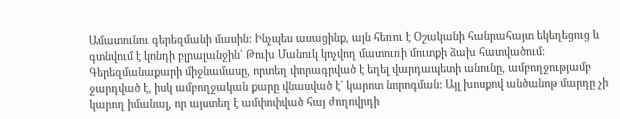Ամատունու գերեզմանի մասին: Ինչպես ասացինք, այն հեռու է Օշականի հանրահայտ եկեղեցուց և գտնվում է կոնդի բլրալանջին` Թուխ Մանուկ կոչվող մատուռի մուտքի ձախ հատվածում:
Գերեզմանաքարի միջնամասը, որտեղ փորագրված է եղել վարդապետի անունը, ամբողջությամբ ջարդված է, իսկ ամբողջական քարը վնասված է` կարոտ նորոգման: Այլ խոսքով անծանոթ մարդը չի կարող իմանալ, որ այստեղ է ամփոփված հայ ժողովրդի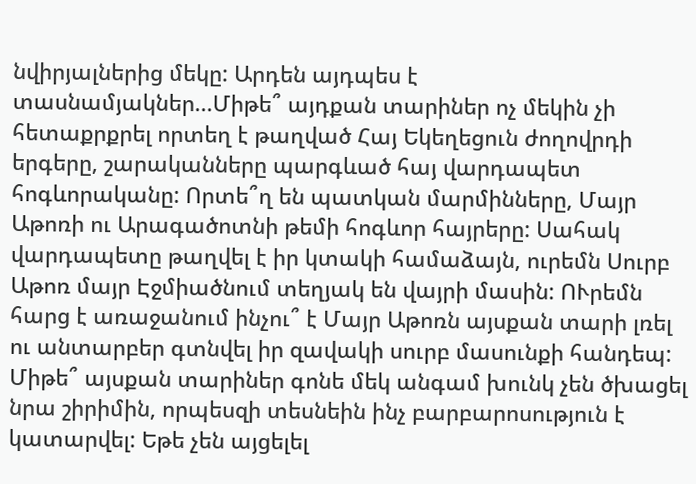նվիրյալներից մեկը: Արդեն այդպես է տասնամյակներ...Միթե՞ այդքան տարիներ ոչ մեկին չի հետաքրքրել որտեղ է թաղված Հայ Եկեղեցուն ժողովրդի երգերը, շարականները պարգևած հայ վարդապետ հոգևորականը: Որտե՞ղ են պատկան մարմինները, Մայր Աթոռի ու Արագածոտնի թեմի հոգևոր հայրերը: Սահակ վարդապետը թաղվել է իր կտակի համաձայն, ուրեմն Սուրբ Աթոռ մայր Էջմիածնում տեղյակ են վայրի մասին: ՈՒրեմն հարց է առաջանում ինչու՞ է Մայր Աթոռն այսքան տարի լռել ու անտարբեր գտնվել իր զավակի սուրբ մասունքի հանդեպ: Միթե՞ այսքան տարիներ գոնե մեկ անգամ խունկ չեն ծխացել նրա շիրիմին, որպեսզի տեսնեին ինչ բարբարոսություն է կատարվել: Եթե չեն այցելել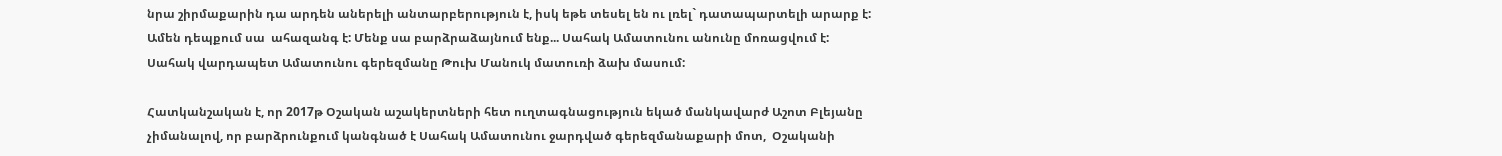նրա շիրմաքարին դա արդեն աներելի անտարբերություն է, իսկ եթե տեսել են ու լռել` դատապարտելի արարք է: Ամեն դեպքում սա  ահազանգ է: Մենք սա բարձրաձայնում ենք... Սահակ Ամատունու անունը մոռացվում է:
Սահակ վարդապետ Ամատունու գերեզմանը Թուխ Մանուկ մատուռի ձախ մասում:

Հատկանշական է, որ 2017թ Օշական աշակերտների հետ ուղտագնացություն եկած մանկավարժ Աշոտ Բլեյանը չիմանալով, որ բարձրունքում կանգնած է Սահակ Ամատունու ջարդված գերեզմանաքարի մոտ,  Օշականի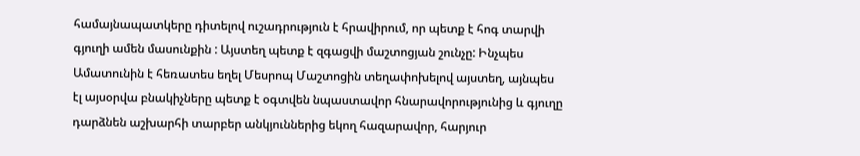համայնապատկերը դիտելով ուշադրություն է հրավիրում, որ պետք է հոգ տարվի գյուղի ամեն մասունքին : Այստեղ պետք է զգացվի մաշտոցյան շունչը: Ինչպես Ամատունին է հեռատես եղել Մեսրոպ Մաշտոցին տեղափոխելով այստեղ, այնպես էլ այսօրվա բնակիչները պետք է օգտվեն նպաստավոր հնարավորությունից և գյուղը դարձնեն աշխարհի տարբեր անկյուններից եկող հազարավոր, հարյուր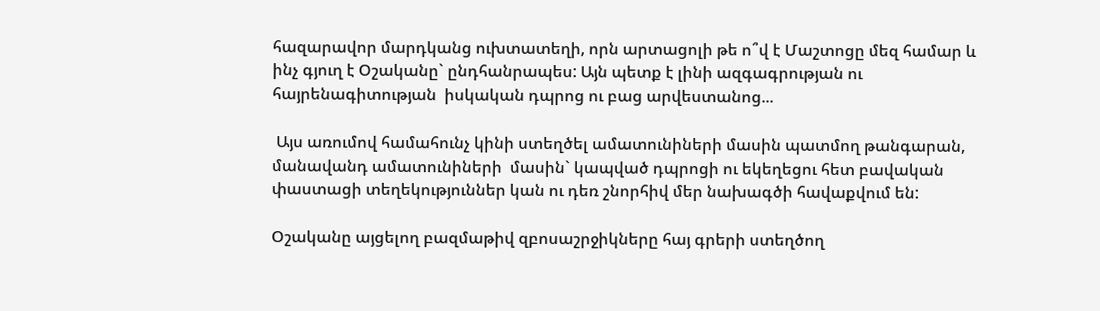հազարավոր մարդկանց ուխտատեղի, որն արտացոլի թե ո՞վ է Մաշտոցը մեզ համար և ինչ գյուղ է Օշականը` ընդհանրապես: Այն պետք է լինի ազգագրության ու հայրենագիտության  իսկական դպրոց ու բաց արվեստանոց...

 Այս առումով համահունչ կինի ստեղծել ամատունիների մասին պատմող թանգարան, մանավանդ ամատունիների  մասին` կապված դպրոցի ու եկեղեցու հետ բավական փաստացի տեղեկություններ կան ու դեռ շնորհիվ մեր նախագծի հավաքվում են:

Օշականը այցելող բազմաթիվ զբոսաշրջիկները հայ գրերի ստեղծող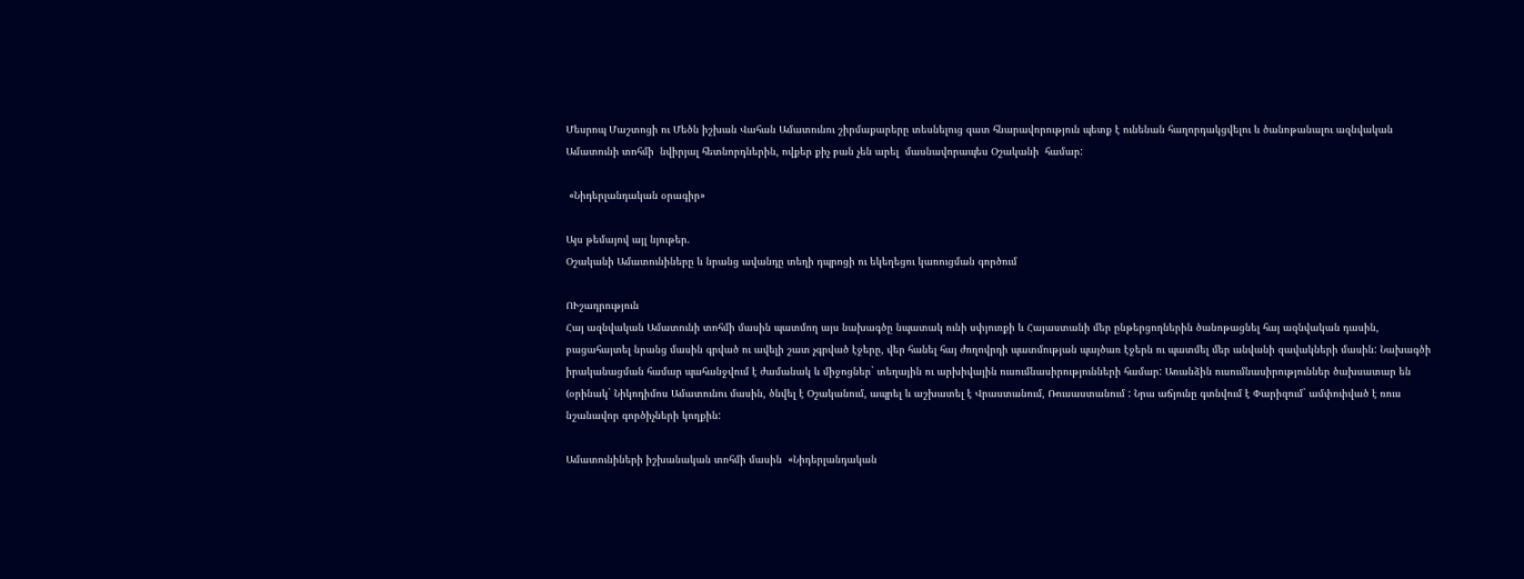Մեսրոպ Մաշտոցի ու Մեծն իշխան Վահան Ամատունու շիրմաքարերը տեսնելուց զատ հնարավորություն պետք է ունենան հաղորդակցվելու և ծանոթանալու ազնվական Ամատունի տոհմի  նվիրյալ հետնորդներին, ովքեր քիչ բան չեն արել  մասնավորապես Օշականի  համար:

 «Նիդերլանդական օրագիր»

Այս թեմայով այլ նյութեր.
Օշականի Ամատունիները և նրանց ավանդը տեղի դպրոցի ու եկեղեցու կառուցման գործում

ՈՒշադրություն
Հայ ազնվական Ամատունի տոհմի մասին պատմող այս նախագծը նպատակ ունի սփյուռքի և Հայաստանի մեր ընթերցողներին ծանոթացնել հայ ազնվական դասին, բացահայտել նրանց մասին գրված ու ավելի շատ չգրված էջերը, վեր հանել հայ ժողովրդի պատմության պայծառ էջերն ու պատմել մեր անվանի զավակների մասին: Նախագծի իրականացման համար պահանջվում է ժամանակ և միջոցներ` տեղային ու արխիվային ուսումնասիրությունների համար: Առանձին ուսումնասիրություններ ծախսատար են (օրինակ` Նիկոդիմոս Ամատունու մասին, ծնվել է Օշականում, ապրել և աշխատել է Վրաստանում, Ռուսաստանում : Նրա աճյունը գտնվում է Փարիզում` ամփոփված է ռուս նշանավոր գործիչների կողքին:

Ամատունիների իշխանական տոհմի մասին  «Նիդերլանդական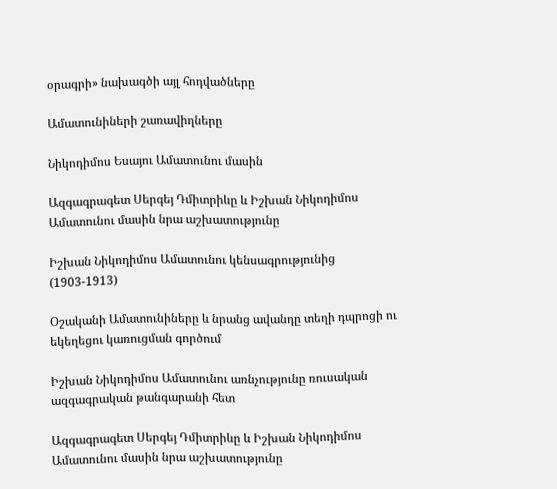օրագրի» նախագծի այլ հոդվածները

Ամատունիների շառավիղները

Նիկոդիմոս Եսայու Ամատունու մասին

Ազգագրագետ Սերգեյ Դմիտրիևը և Իշխան Նիկոդիմոս Ամատունու մասին նրա աշխատությունը

Իշխան Նիկոդիմոս Ամատունու կենսագրությունից (1903-1913)

Օշականի Ամատունիները և նրանց ավանդը տեղի դպրոցի ու եկեղեցու կառուցման գործում

Իշխան Նիկոդիմոս Ամատունու առնչությունը ռուսական ազգագրական թանգարանի հետ

Ազգագրագետ Սերգեյ Դմիտրիևը և Իշխան Նիկոդիմոս Ամատունու մասին նրա աշխատությունը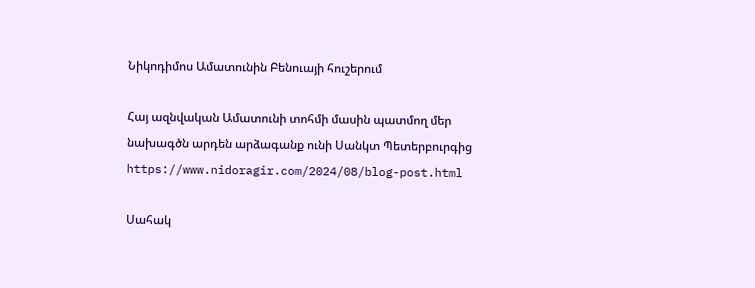Նիկոդիմոս Ամատունին Բենուայի հուշերում

Հայ ազնվական Ամատունի տոհմի մասին պատմող մեր նախագծն արդեն արձագանք ունի Սանկտ Պետերբուրգից
https://www.nidoragir.com/2024/08/blog-post.html

Սահակ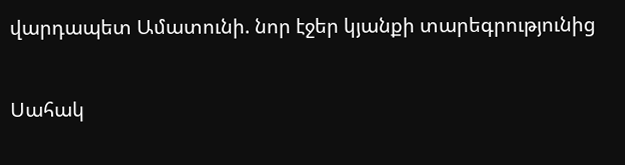վարդապետ Ամատունի. նոր էջեր կյանքի տարեգրությունից

Սահակ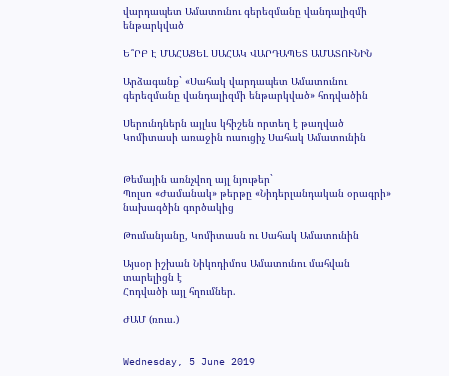վարդապետ Ամատունու գերեզմանը վանդալիզմի ենթարկված

Ե՞ՐԲ Է ՄԱՀԱՑԵԼ ՍԱՀԱԿ ՎԱՐԴԱՊԵՏ ԱՄԱՏՈՒՆԻՆ

Արձագանք` «Սահակ վարդապետ Ամատունու գերեզմանը վանդալիզմի ենթարկված» հոդվածին

Սերունդներն այլևս կհիշեն որտեղ է թաղված Կոմիտասի առաջին ուսուցիչ Սահակ Ամատունին


Թեմային առնչվող այլ նյութեր`
Պոլսո «Ժամանակ» թերթը «Նիդերլանդական օրագրի» նախագծին գործակից

Թումանյանը, Կոմիտասն ու Սահակ Ամատունին

Այսօր իշխան Նիկոդիմոս Ամատունու մահվան տարելիցն է
Հոդվածի այլ հղումներ.

ԺԱՄ (ռուս.)


Wednesday, 5 June 2019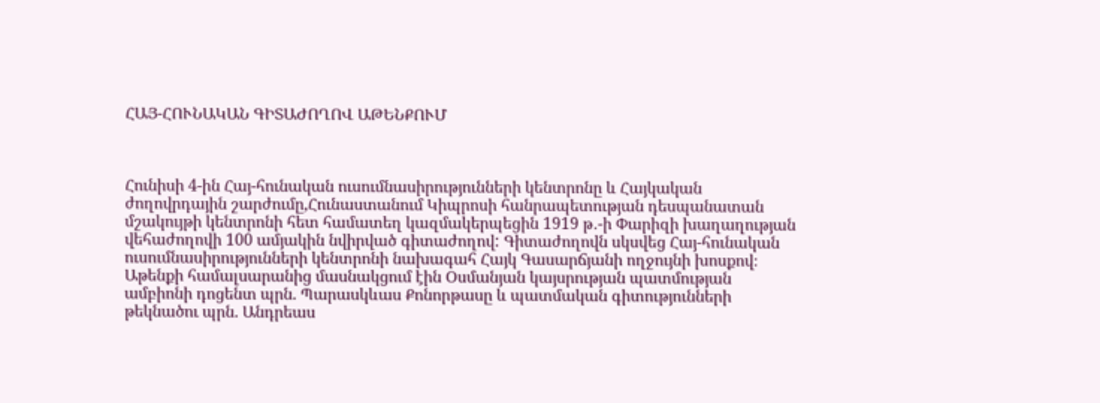ՀԱՅ-ՀՈՒՆԱԿԱՆ ԳԻՏԱԺՈՂՈՎ ԱԹԵՆՔՈՒՄ



Հունիսի 4-ին Հայ-հունական ուսումնասիրությունների կենտրոնը և Հայկական ժողովրդային շարժումը,Հունաստանում Կիպրոսի հանրապետության դեսպանատան մշակույթի կենտրոնի հետ համատեղ կազմակերպեցին 1919 թ․-ի Փարիզի խաղաղության վեհաժողովի 100 ամյակին նվիրված գիտաժողով: Գիտաժողովն սկսվեց Հայ-հունական ուսումնասիրությունների կենտրոնի նախագահ Հայկ Գասարճյանի ողջույնի խոսքով։
Աթենքի համալսարանից մասնակցում էին Օսմանյան կայսրության պատմության ամբիոնի դոցենտ պրն. Պարասկևաս Քոնորթասը և պատմական գիտությունների թեկնածու պրն. Անդրեաս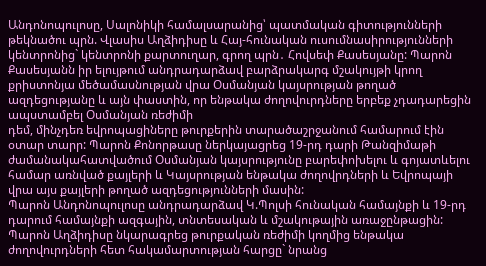Անդոնոպուլոսը, Սալոնիկի համալսարանից՝ պատմական գիտությունների թեկնածու պրն. Վլասիս Աղձիդիսը և Հայ-հունական ուսումնասիրությունների կենտրոնից` կենտրոնի քարտուղար, գրող պրն․ Հովսեփ Քասեսյանը: Պարոն Քասեսյանն իր ելույթում անդրադարձավ բարձրակարգ մշակույթի կրող քրիստոնյա մեծամասնության վրա Օսմանյան կայսրության թողած ազդեցությանը և այն փաստին, որ ենթակա ժողովուրդները երբեք չդադարեցին ապստամբել Օսմանյան ռեժիմի
դեմ, մինչդեռ եվրոպացիները թուրքերին տարածաշրջանում համարում էին օտար տարր: Պարոն Քոնորթասը ներկայացրեց 19-րդ դարի Թանզիմաթի ժամանակահատվածում Օսմանյան կայսրությունը բարեփոխելու և գոյատևելու համար առնված քայլերի և Կայսրության ենթակա ժողովրդների և Եվրոպայի վրա այս քայլերի թողած ազդեցությունների մասին:
Պարոն Անդոնոպուլոսը անդրադարձավ Կ.Պոլսի հունական համայնքի և 19-րդ դարում համայնքի ազգային, տնտեսական և մշակութային առաջընթացին: Պարոն Աղձիդիսը նկարագրեց թուրքական ռեժիմի կողմից ենթակա
ժողովուրդների հետ հակամարտության հարցը` նրանց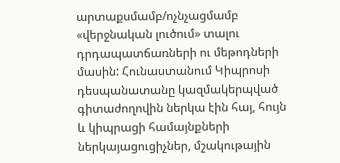արտաքսմամբ/ոչնչացմամբ «վերջնական լուծում» տալու դրդապատճառների ու մեթոդների մասին: Հունաստանում Կիպրոսի դեսպանատանը կազմակերպված
գիտաժողովին ներկա էին հայ, հույն և կիպրացի համայնքների ներկայացուցիչներ, մշակութային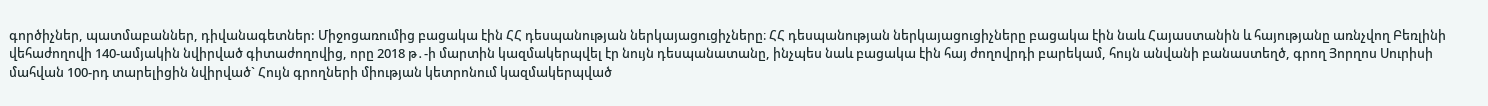գործիչներ, պատմաբաններ, դիվանագետներ: Միջոցառումից բացակա էին ՀՀ դեսպանության ներկայացուցիչները։ ՀՀ դեսպանության ներկայացուցիչները բացակա էին նաև Հայաստանին և հայությանը առնչվող Բեռլինի վեհաժողովի 140-ամյակին նվիրված գիտաժողովից, որը 2018 թ․-ի մարտին կազմակերպվել էր նույն դեսպանատանը, ինչպես նաև բացակա էին հայ ժողովրդի բարեկամ, հույն անվանի բանաստեղծ, գրող Յորղոս Սուրիսի մահվան 100-րդ տարելիցին նվիրված` Հույն գրողների միության կետրոնում կազմակերպված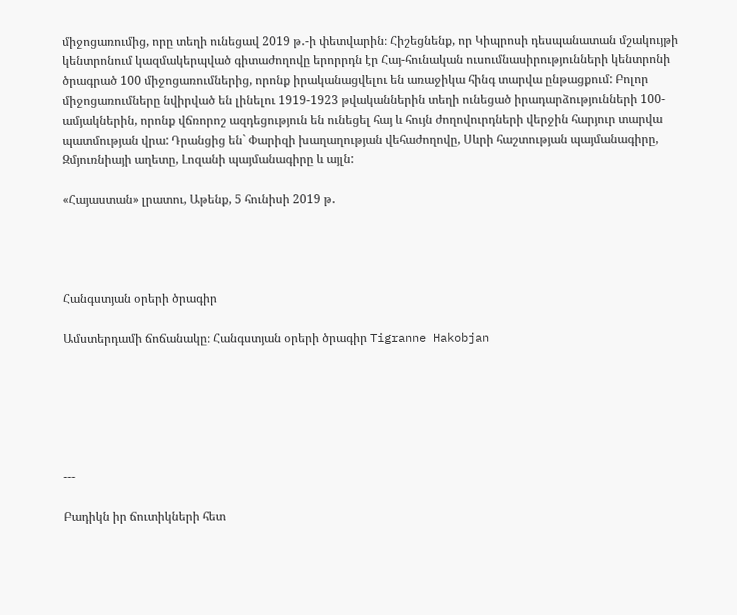միջոցառումից, որը տեղի ունեցավ 2019 թ․-ի փետվարին։ Հիշեցնենք, որ Կիպրոսի դեսպանատան մշակույթի կենտրոնում կազմակերպված գիտաժողովը երորրդն էր Հայ-հունական ուսումնասիրությունների կենտրոնի ծրագրած 100 միջոցառումներից, որոնք իրականացվելու են առաջիկա հինգ տարվա ընթացքում: Բոլոր միջոցառումները նվիրված են լինելու 1919-1923 թվականներին տեղի ունեցած իրադարձությունների 100-ամյակներին, որոնք վճռորոշ ազդեցություն են ունեցել հայ և հույն ժողովուրդների վերջին հարյուր տարվա պատմության վրա: Դրանցից են` Փարիզի խաղաղության վեհաժողովը, Սևրի հաշտության պայմանագիրը, Զմյուռնիայի աղետը, Լոզանի պայմանագիրը և այլն:

«Հայաստան» լրատու, Աթենք, 5 հունիսի 2019 թ․




Հանգստյան օրերի ծրագիր

Ամստերդամի ճոճանակը։ Հանգստյան օրերի ծրագիր Tigranne Hakobjan






---

Բադիկն իր ճուտիկների հետ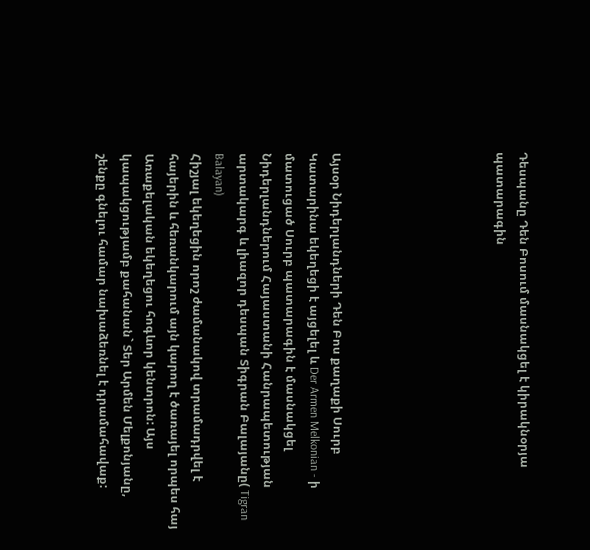Դեսպանը Դեն Բոսում մասնակցել է կիրակնօրյա պատարագին






Այսօր Նիդերլանդների Դեն Բոս քաղաքի Սուրբ Կատարինա եկեղեցի է այցելել և Der Armen Melkonian - ի մատուցած Սուրբ պատարագին է մասնակցել Նիդերլանդներում Հայաստանի Հանրապետության արտակարգ և լիազոր դեսպան Տիգրան Բալայանը( Tigran Balayan)
Հիշյալ եկեղեցին որոշ ժամանակով տրամադրվել է հայերին և հեռանկարում այն կարող է ծառայել որպես հայ Առաքելական եկեղեցու հոգևոր կենտրոն: Այս կապակցությամբ քահանան` Տեր Արմեն Մելքոնյանը, շենքը գնելու համար նախաձեռնել է դրամահավաք: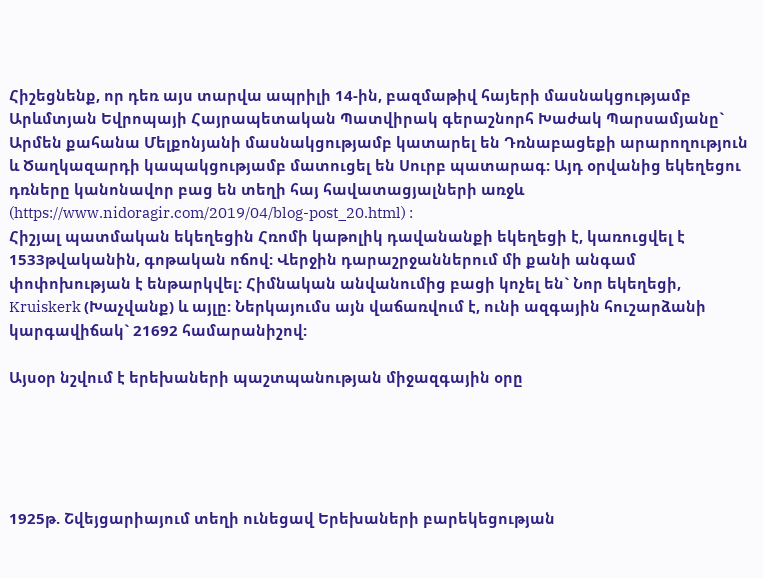Հիշեցնենք, որ դեռ այս տարվա ապրիլի 14-ին, բազմաթիվ հայերի մասնակցությամբ Արևմտյան Եվրոպայի Հայրապետական Պատվիրակ գերաշնորհ Խաժակ Պարսամյանը` Արմեն քահանա Մելքոնյանի մասնակցությամբ կատարել են Դռնաբացեքի արարողություն և Ծաղկազարդի կապակցությամբ մատուցել են Սուրբ պատարագ: Այդ օրվանից եկեղեցու դռները կանոնավոր բաց են տեղի հայ հավատացյալների առջև (https://www.nidoragir.com/2019/04/blog-post_20.html) :
Հիշյալ պատմական եկեղեցին Հռոմի կաթոլիկ դավանանքի եկեղեցի է, կառուցվել է 1533թվականին, գոթական ոճով: Վերջին դարաշրջաններում մի քանի անգամ փոփոխության է ենթարկվել: Հիմնական անվանումից բացի կոչել են` Նոր եկեղեցի, Kruiskerk (Խաչվանք) և այլը: Ներկայումս այն վաճառվում է, ունի ազգային հուշարձանի կարգավիճակ` 21692 համարանիշով:

Այսօր նշվում է երեխաների պաշտպանության միջազգային օրը





1925թ. Շվեյցարիայում տեղի ունեցավ Երեխաների բարեկեցության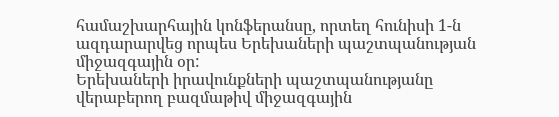համաշխարհային կոնֆերանսը, որտեղ հունիսի 1-ն ազդարարվեց որպես Երեխաների պաշտպանության միջազգային օր:
Երեխաների իրավունքների պաշտպանությանը վերաբերող բազմաթիվ միջազգային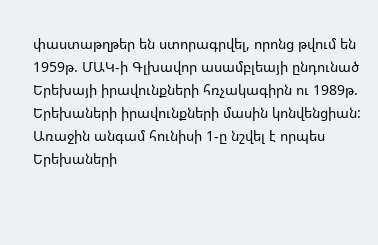փաստաթղթեր են ստորագրվել, որոնց թվում են 1959թ. ՄԱԿ-ի Գլխավոր ասամբլեայի ընդունած Երեխայի իրավունքների հռչակագիրն ու 1989թ. Երեխաների իրավունքների մասին կոնվենցիան:
Առաջին անգամ հունիսի 1-ը նշվել է որպես Երեխաների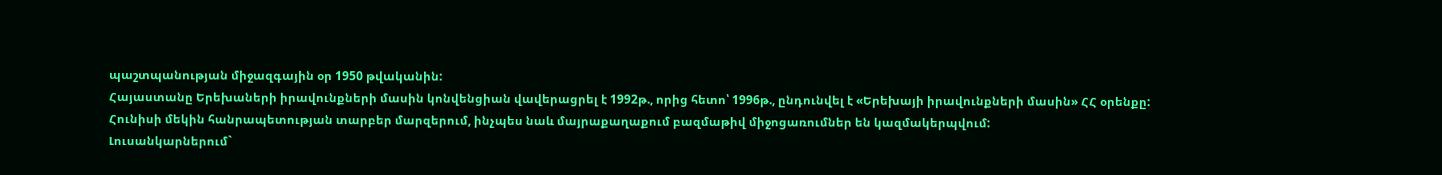պաշտպանության միջազգային օր 1950 թվականին:
Հայաստանը Երեխաների իրավունքների մասին կոնվենցիան վավերացրել է 1992թ., որից հետո՝ 1996թ., ընդունվել է «Երեխայի իրավունքների մասին» ՀՀ օրենքը:
Հունիսի մեկին հանրապետության տարբեր մարզերում, ինչպես նաև մայրաքաղաքում բազմաթիվ միջոցառումներ են կազմակերպվում:
Լուսանկարներում`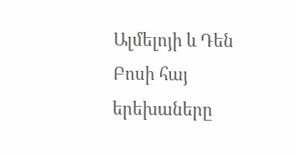Ալմելոյի և Դեն Բոսի հայ երեխաները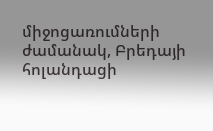միջոցառումների ժամանակ, Բրեդայի հոլանդացի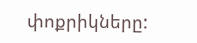փոքրիկները: